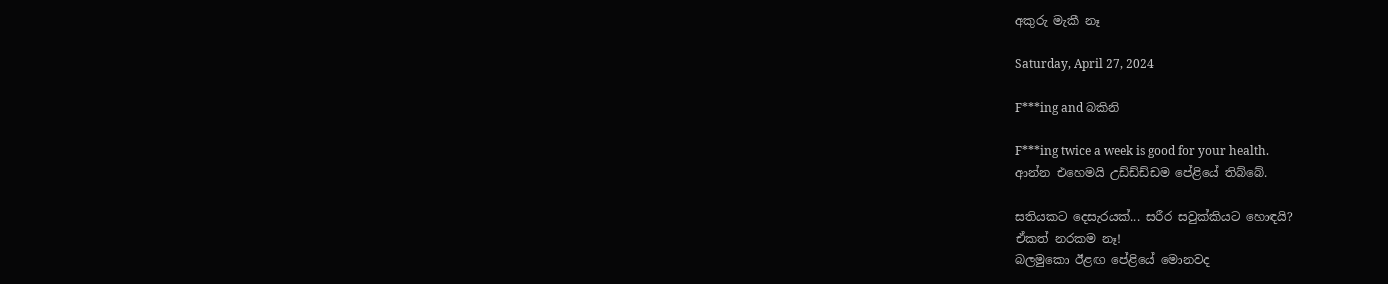අකුරු මැකී නෑ

Saturday, April 27, 2024

F***ing and බකිනි

F***ing twice a week is good for your health.
ආන්න එහෙමයි උඩ්ඩ්ඩ්ඩම පේළියේ තිබ්බේ.

සතියකට දෙසැරයක්... සරීර සවුක්කියට හොඳයි?
ඒකත් නරකම නෑ!
බලමුකො ඊළඟ පේළියේ මොනවද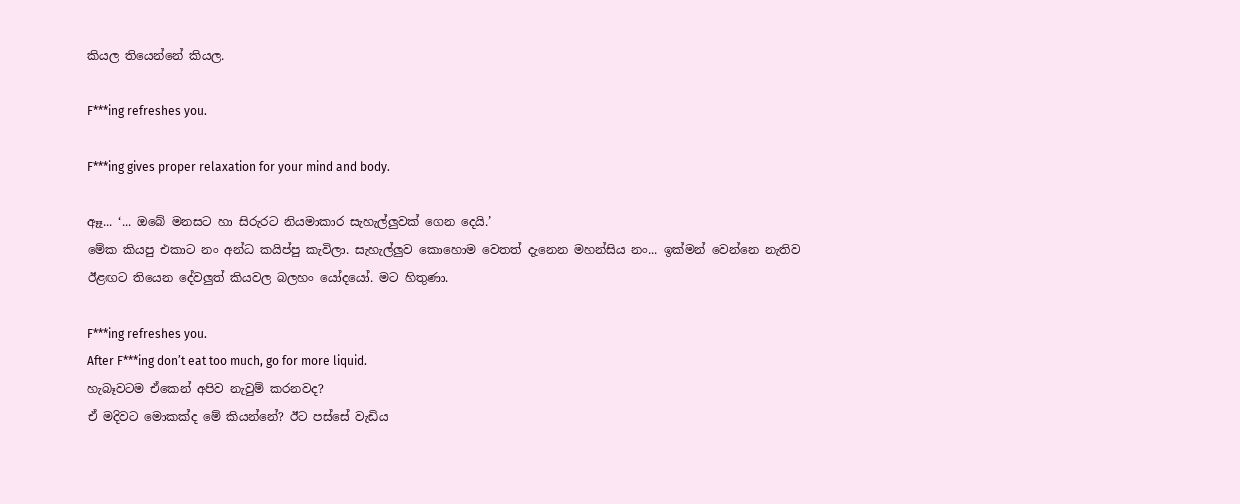කියල තියෙන්නේ කියල.

F***ing refreshes you.

F***ing gives proper relaxation for your mind and body.

ඈෑ... ‘... ඔබේ මනසට හා සිරුරට නියමාකාර සැහැල්ලුවක් ගෙන දෙයි.’
මේක කියපු එකාට නං අන්ධ කයිප්පු කැවිලා. සැහැල්ලුව කොහොම වෙතත් දැනෙන මහන්සිය නං... ඉක්මන් වෙන්නෙ නැතිව ඊළඟට තියෙන දේවලුත් කියවල බලහං යෝදයෝ. මට හිතුණා.

F***ing refreshes you.
After F***ing don’t eat too much, go for more liquid.
හැබෑවටම ඒකෙන් අපිව නැවුම් කරනවද?
ඒ මදිවට මොකක්ද මේ කියන්නේ? ඊට පස්සේ වැඩිය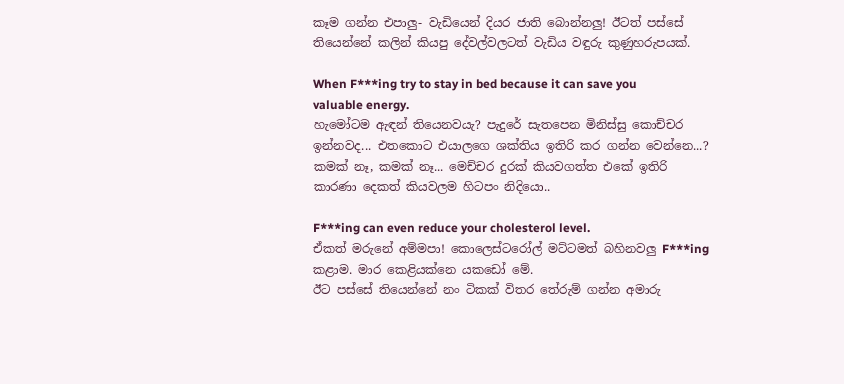කෑම ගන්න එපාලු- වැඩියෙන් දියර ජාති බොන්නලු! ඊටත් පස්සේ තියෙන්නේ කලින් කියපු දේවල්වලටත් වැඩිය වඳුරු කුණුහරුපයක්.

When F***ing try to stay in bed because it can save you valuable energy.
හැමෝටම ඇඳන් තියෙනවයැ? පැදුරේ සැතපෙන මිනිස්සු කොච්චර ඉන්නවද... එතකොට එයාලගෙ ශක්තිය ඉතිරි කර ගන්න වෙන්නෙ...? කමක් නෑ, කමක් නෑ... මෙච්චර දුරක් කියවගත්ත එකේ ඉතිරි කාරණා දෙකත් කියවලම හිටපං නිදියො..

F***ing can even reduce your cholesterol level.
ඒකත් මරුනේ අම්මපා! කොලෙස්ටරෝල් මට්ටමත් බහිනවලු F***ing කළාම. මාර කෙළියක්නෙ යකඩෝ මේ.
ඊට පස්සේ තියෙන්නේ නං ටිකක් විතර තේරුම් ගන්න අමාරු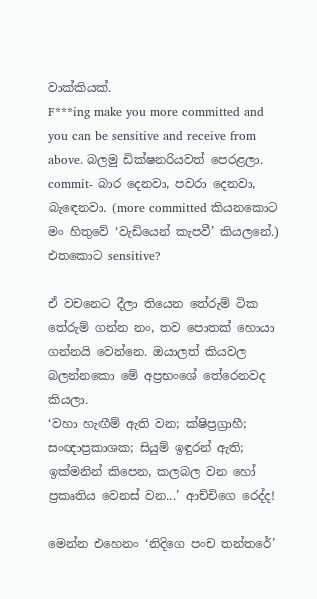වාක්කියක්.
F***ing make you more committed and you can be sensitive and receive from above. බලමු ඩික්ෂනරියවත් පෙරළලා. commit- බාර දෙනවා, පවරා දෙනවා, බැඳෙනවා. (more committed කියනකොට මං හිතුවේ ‘වැඩියෙන් කැපවී’ කියලනේ.)
එතකොට sensitive?

ඒ වචනෙට දීලා තියෙන තේරුම් ටික තේරුම් ගන්න නං, තව පොතක් හොයා ගන්නයි වෙන්නෙ. ඔයාලත් කියවල බලන්නකො මේ අප්‍රභංශේ තේරෙනවද කියලා.
‘වහා හැඟීම් ඇති වන; ක්ෂිප්‍රග්‍රාහී; සංඥාප්‍රකාශක; සියුම් ඉඳුරන් ඇති; ඉක්මනින් කිපෙන, කලබල වන හෝ ප්‍රකෘතිය වෙනස් වන...’ ආච්චිගෙ රෙද්ද!

මෙන්න එහෙනං ‘නිදිගෙ පංච තන්තරේ’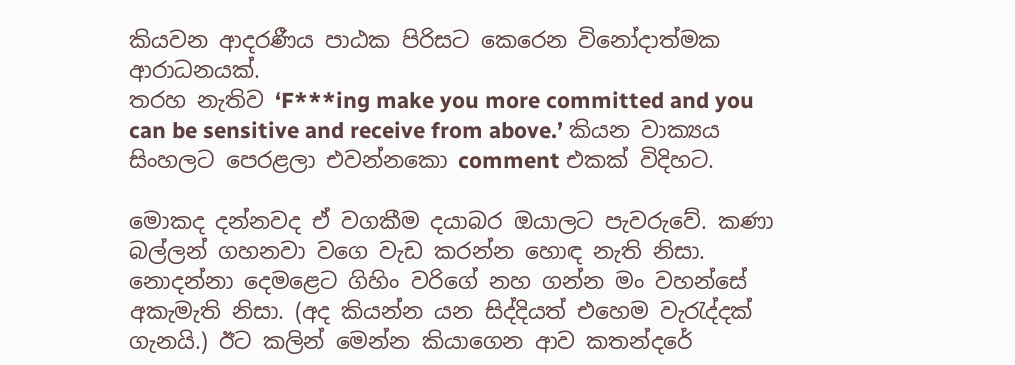කියවන ආදරණීය පාඨක පිරිසට කෙරෙන විනෝදාත්මක ආරාධනයක්.
තරහ නැතිව ‘F***ing make you more committed and you can be sensitive and receive from above.’ කියන වාක්‍යය සිංහලට පෙරළලා එවන්නකො comment එකක් විදිහට.

මොකද දන්නවද ඒ වගකීම දයාබර ඔයාලට පැවරුවේ. කණා බල්ලන් ගහනවා වගෙ වැඩ කරන්න හොඳ නැති නිසා. නොදන්නා දෙමළෙට ගිහිං වරිගේ නහ ගන්න මං වහන්සේ අකැමැති නිසා. (අද කියන්න යන සිද්දියත් එහෙම වැරැද්දක් ගැනයි.) ඊට කලින් මෙන්න කියාගෙන ආව කතන්දරේ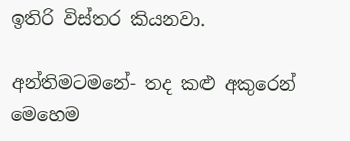ඉතිරි විස්තර කියනවා.

අන්තිමටමනේ- තද කළු අකුරෙන් මෙහෙම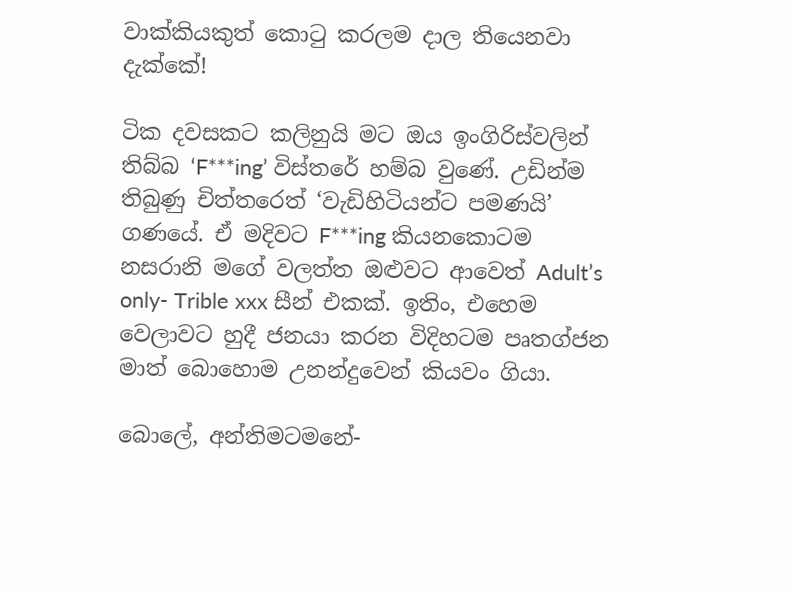වාක්කියකුත් කොටු කරලම දාල තියෙනවා දැක්කේ!

ටික දවසකට කලිනුයි මට ඔය ඉංගිරිස්වලින් තිබ්බ ‘F***ing’ විස්තරේ හම්බ වුණේ. උඩින්ම තිබුණු චිත්තරෙත් ‘වැඩිහිටියන්ට පමණයි’ ගණයේ. ඒ මදිවට F***ing කියනකොටම නසරානි මගේ වලත්ත ඔළුවට ආවෙත් Adult’s only- Trible xxx සීන් එකක්. ඉතිං, එහෙම වෙලාවට හුදී ජනයා කරන විදිහටම පෘතග්ජන මාත් බොහොම උනන්දුවෙන් කියවං ගියා.

බොලේ, අන්තිමටමනේ-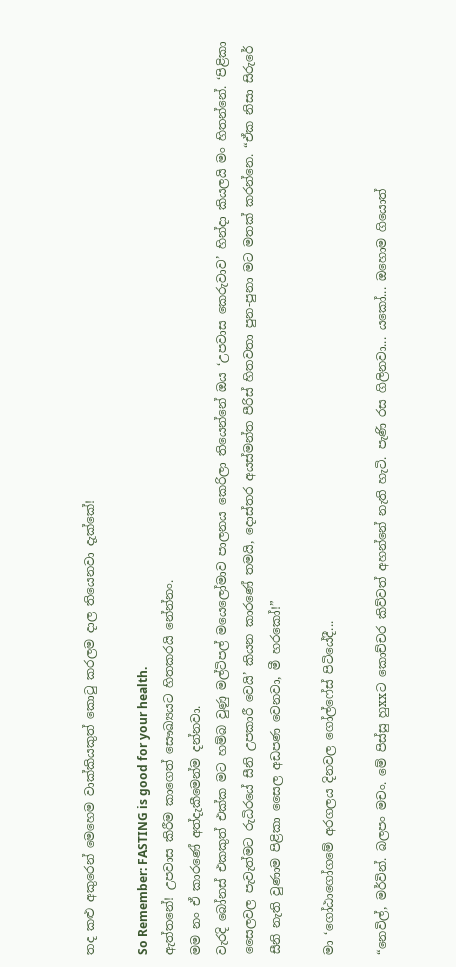තද කළු අකුරෙන් මෙහෙම වාක්කියකුත් කොටු කරලම දාල තියෙනවා දැක්කේ!

So Remember: FASTING is good for your health.
ඇත්තනේ! උපවාස කිරීම කාගෙත් සෞඛ්‍යයට හිතකරයි නේන්නං.
මම නං ඒ කාරණේ අත්දැකීමෙන්ම දන්නවා.
වැරදි බෝනස් එකකුත් එක්ක මට හම්බ වුණු මල්ටිපල් මයෙලෝමාව පාලනය කෙරිලා තියෙන්නේ ඔය ‘උපවාස කෙරුවාව’ හින්දා කියලයි මං හිතන්නේ. ‘පිළිකා සෛලවල පැවැත්මට රුධිරයේ සීනි උපකාරී වෙයි’ කියන කාරණේ තමයි, දොස්තර අයස්මන්ත පීරිස් හිතවතා පුන-පුනා මට මතක් කරන්නෙ. “ඒක නිසා සිරුරේ සීනි නැති වුණාම පිළිකා සෛල අඩපණ වෙනවා, මී හරකෝ!”

මා ‘ගෝඨාගෝගමේ අරගලය දිනවල ගෝල්ෆේස් පිටියේදී...

“නෙවිල්, මර්වින්. බලපං මචං. මේ පිස්සු හුxxට කොච්චර කිව්වත් අහන්නේ නැති හැටි. පැණි රස ගිලිනවා... යකෝ... ඔහොම ගියොත්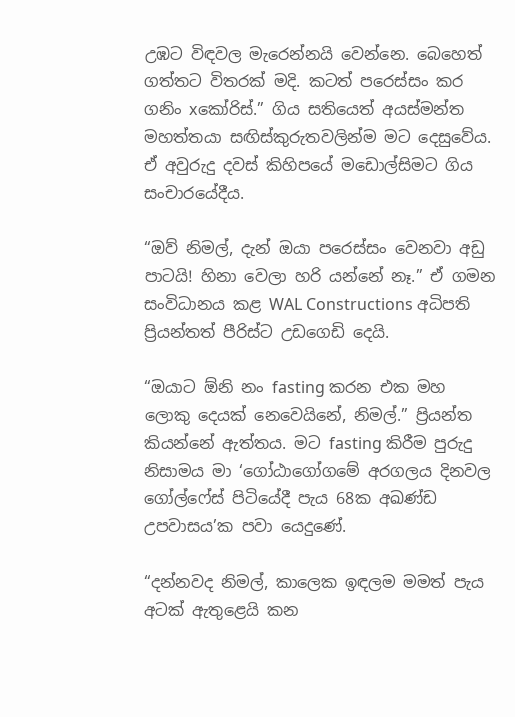උඹට විඳවල මැරෙන්නයි වෙන්නෙ. බෙහෙත් ගත්තට විතරක් මදි. කටත් පරෙස්සං කර ගනිං xකෝරිස්.” ගිය සතියෙත් අයස්මන්ත මහත්තයා සඟිස්කුරුතවලින්ම මට දෙසුවේය. ඒ අවුරුදු දවස් කිහිපයේ මඩොල්සිමට ගිය සංචාරයේදීය.

“ඔව් නිමල්, දැන් ඔයා පරෙස්සං වෙනවා අඩු පාටයි! හිනා වෙලා හරි යන්නේ නෑ.” ඒ ගමන සංවිධානය කළ WAL Constructions අධිපති ප්‍රියන්තත් පීරිස්ට උඩගෙඩි දෙයි.

“ඔයාට ඕනි නං fasting කරන එක මහ ලොකු දෙයක් නෙවෙයිනේ, නිමල්.” ප්‍රියන්ත කියන්නේ ඇත්තය. මට fasting කිරීම පුරුදු නිසාමය මා ‘ගෝඨාගෝගමේ අරගලය දිනවල ගෝල්ෆේස් පිටියේදී පැය 68ක අඛණ්ඩ උපවාසය’ක පවා යෙදුණේ.

“දන්නවද නිමල්, කාලෙක ඉඳලම මමත් පැය අටක් ඇතුළෙයි කන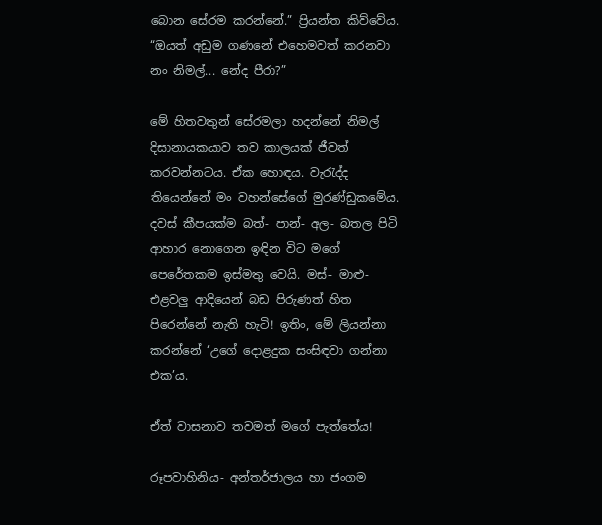බොන සේරම කරන්නේ.” ප්‍රියන්ත කිව්වේය. “ඔයත් අඩුම ගණනේ එහෙමවත් කරනවා නං නිමල්... නේද පීරා?”

මේ හිතවතුන් සේරමලා හදන්නේ නිමල් දිසානායකයාව තව කාලයක් ජීවත් කරවන්නටය. ඒක හොඳය. වැරැද්ද තියෙන්නේ මං වහන්සේගේ මුරණ්ඩුකමේය.
දවස් කීපයක්ම බත්- පාන්- අල- බතල පිටි ආහාර නොගෙන ඉඳින විට මගේ පෙරේතකම ඉස්මතු වෙයි. මස්- මාළු- එළවලු ආදියෙන් බඩ පිරුණත් හිත පිරෙන්නේ නැති හැටි! ඉතිං, මේ ලියන්නා කරන්නේ ‘උගේ දොළදුක සංසිඳවා ගන්නා එක’ය.

ඒත් වාසනාව තවමත් මගේ පැත්තේය!

රූපවාහිනිය- අන්තර්ජාලය හා ජංගම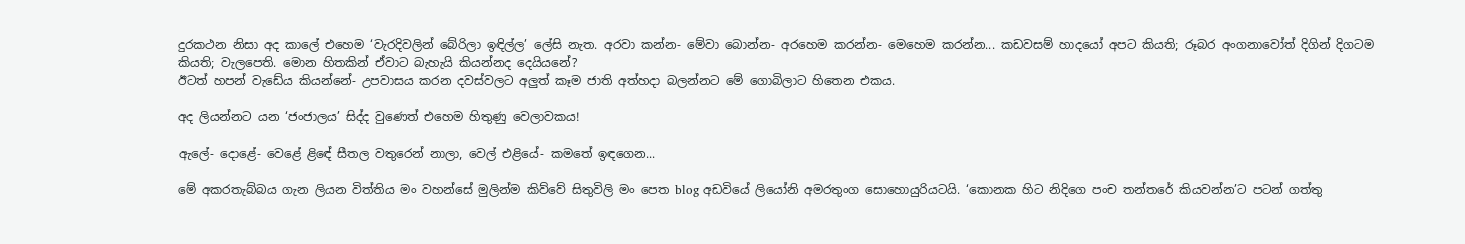දුරකථන නිසා අද කාලේ එහෙම ‘වැරදිවලින් බේරිලා ඉඳිල්ල’ ලේසි නැත. අරවා කන්න- මේවා බොන්න- අරහෙම කරන්න- මෙහෙම කරන්න... කඩවසම් හාදයෝ අපට කියති; රූබර අංගනාවෝත් දිගින් දිගටම කියති; වැලපෙති. මොන හිතකින් ඒවාට බැහැයි කියන්නද දෙයියනේ?
ඊටත් හපන් වැඩේය කියන්නේ- උපවාසය කරන දවස්වලට අලුත් කෑම ජාති අත්හදා බලන්නට මේ ගොබිලාට හිතෙන එකය.

අද ලියන්නට යන ‘ජංජාලය’ සිද්ද වුණෙත් එහෙම හිතුණු වෙලාවකය!

ඇලේ- දොළේ- වෙළේ ළිඳේ සීතල වතුරෙන් නාලා, වෙල් එළියේ- කමතේ ඉඳගෙන...

මේ අකරතැබ්බය ගැන ලියන විත්තිය මං වහන්සේ මුලින්ම කිව්වේ සිතුවිලි මං පෙත blog අඩවියේ ලියෝනි අමරතුංග සොහොයුරියටයි. ‘කොනක හිට නිදිගෙ පංච තන්තරේ කියවන්න’ට පටන් ගත්තු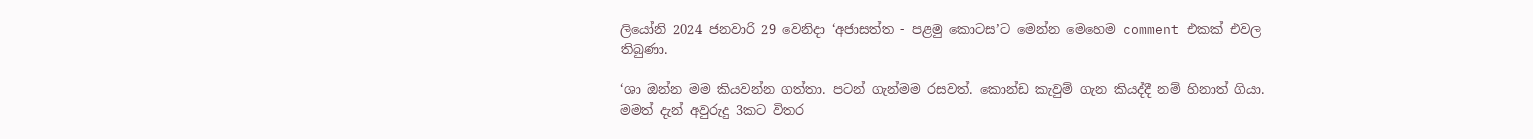ලියෝනි 2024 ජනවාරි 29 වෙනිදා ‘අජාසත්ත - පළමු කොටස’ට මෙන්න මෙහෙම comment එකක් එවල තිබුණා.

‘ශා ඔන්න මම කියවන්න ගත්තා. පටන් ගැන්මම රසවත්. කොන්ඩ කැවුම් ගැන කියද්දී නම් හිනාත් ගියා. මමත් දැන් අවුරුදු 3කට විතර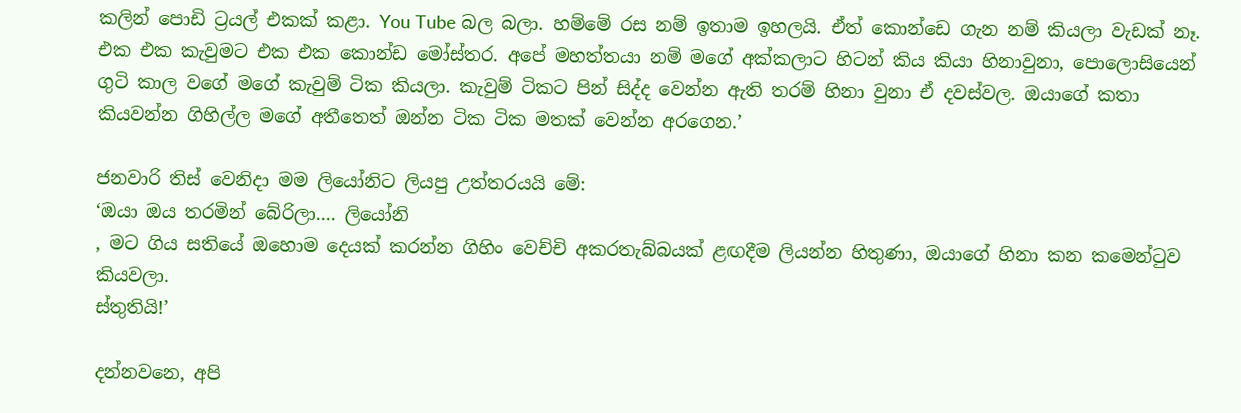කලින් පොඩි ට්‍රයල් එකක් කළා. You Tube බල බලා. හම්මේ රස නම් ඉතාම ඉහලයි. ඒත් කොන්ඩෙ ගැන නම් කියලා වැඩක් නෑ. එක එක කැවුමට එක එක කොන්ඩ මෝස්‌තර. අපේ මහත්තයා නම් මගේ අක්කලාට හිටන් කිය කියා හිනාවුනා, පොලොසියෙන් ගුටි කාල වගේ මගේ කැවුම් ටික කියලා. කැවුම් ටිකට පින් සිද්ද වෙන්න ඇති තරම් හිනා වුනා ඒ දවස්වල. ඔයාගේ කතා කියවන්න ගිහිල්ල මගේ අතීතෙත් ඔන්න ටික ටික මතක් වෙන්න අරගෙන.’

ජනවාරි තිස් වෙනිදා මම ලියෝනිට ලියපු උත්තරයයි මේ:
‘ඔයා ඔය තරමින් බේරිලා.... ලියෝනි
, මට ගිය සතියේ ඔහොම දෙයක් කරන්න ගිහිං වෙච්චි අකරතැබ්බයක් ළඟදීම ලියන්න හිතුණා, ඔයාගේ හිනා කන කමෙන්ටුව කියවලා.
ස්තුතියි!’

දන්නවනෙ, අපි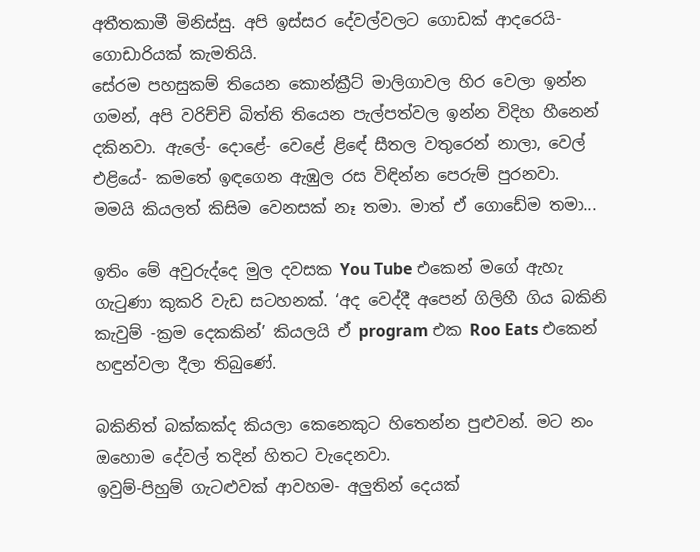අතීතකාමී මිනිස්සු. අපි ඉස්සර දේවල්වලට ගොඩක් ආදරෙයි- ගොඩාරියක් කැමතියි.
සේරම පහසුකම් තියෙන කොන්ක්‍රීට් මාලිගාවල හිර වෙලා ඉන්න ගමන්, අපි වරිච්චි බිත්ති තියෙන පැල්පත්වල ඉන්න විදිහ හීනෙන් දකිනවා. ඇලේ- දොළේ- වෙළේ ළිඳේ සීතල වතුරෙන් නාලා, වෙල් එළියේ- කමතේ ඉඳගෙන ඇඹුල රස විඳින්න පෙරුම් පුරනවා.
මමයි කියලත් කිසිම වෙනසක් නෑ තමා. මාත් ඒ ගොඩේම තමා...

ඉතිං මේ අවුරුද්දෙ මුල දවසක You Tube එකෙන් මගේ ඇහැ ගැටුණා කුකරි වැඩ සටහනක්. ‘අද වෙද්දී අපෙන් ගිලිහී ගිය බකිනි කැවුම් -ක්‍රම දෙකකින්’ කියලයි ඒ program එක Roo Eats එකෙන් හඳුන්වලා දීලා තිබුණේ.

බකිනිත් බක්කක්ද කියලා කෙනෙකුට හිතෙන්න පුළුවන්. මට නං ඔහොම දේවල් තදින් හිතට වැදෙනවා.
ඉවුම්-පිහුම් ගැටළුවක් ආවහම- අලුතින් දෙයක්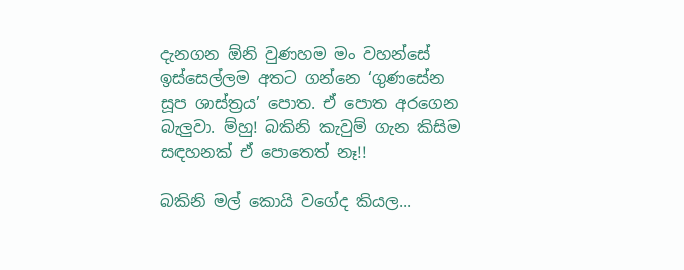දැනගන ඕනි වුණහම මං වහන්සේ ඉස්සෙල්ලම අතට ගන්නෙ ‘ගුණසේන සූප ශාස්ත්‍රය’ පොත. ඒ පොත අරගෙන බැලුවා. ම්හු! බකිනි කැවුම් ගැන කිසිම සඳහනක් ඒ පොතෙත් නෑ!!

බකිනි මල් කොයි වගේද කියල...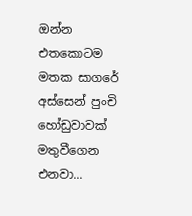ඔන්න එතකොටම මතක සාගරේ අස්සෙන් පුංචි හෝඩුවාවක් මතුවීගෙන එනවා...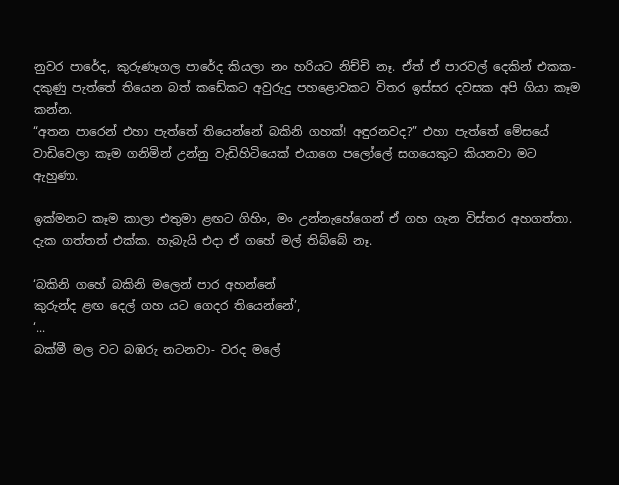නුවර පාරේද, කුරුණෑගල පාරේද කියලා නං හරියට නිච්චි නෑ. ඒත් ඒ පාරවල් දෙකින් එකක- දකුණු පැත්තේ තියෙන බත් කඩේකට අවුරුදු පහළොවකට විතර ඉස්සර දවසක අපි ගියා කෑම කන්න.
“අතන පාරෙන් එහා පැත්තේ තියෙන්නේ බකිනි ගහක්! අඳුරනවද?” එහා පැත්තේ මේසයේ වාඩිවෙලා කෑම ගනිමින් උන්නු වැඩිහිටියෙක් එයාගෙ පලෝලේ සගයෙකුට කියනවා මට ඇහුණා.

ඉක්මනට කෑම කාලා එතුමා ළඟට ගිහිං, මං උන්නැහේගෙන් ඒ ගහ ගැන විස්තර අහගත්තා. දැක ගත්තත් එක්ක. හැබැයි එදා ඒ ගහේ මල් තිබ්බේ නෑ.

‘බකිනි ගහේ බකිනි මලෙන් පාර අහන්නේ
කුරුන්ද ළඟ දෙල් ගහ යට ගෙදර තියෙන්නේ’,
‘...
බක්මී මල වට බඹරු නටනවා- වරද මලේ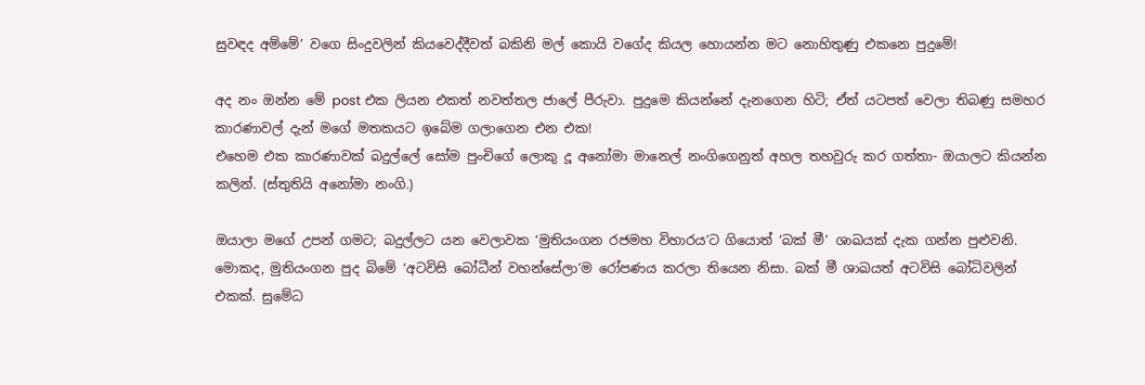සුවඳද අම්මේ’ වගෙ සිංදුවලින් කියවෙද්දීවත් බකිනි මල් කොයි වගේද කියල හොයන්න මට නොහිතුණු එකනෙ පුදුමේ!

අද නං ඔන්න මේ post එක ලියන එකත් නවත්තල ජාලේ පීරුවා. පුදුමෙ කියන්නේ දැනගෙන හිටි; ඒත් යටපත් වෙලා තිබණු සමහර කාරණාවල් දැන් මගේ මතකයට ඉබේම ගලාගෙන එන එක!
එහෙම එක කාරණාවක් බදුල්ලේ සෝම පුංචිගේ ලොකු දූ අනෝමා මානෙල් නංගිගෙනුත් අහල තහවුරු කර ගත්තා- ඔයාලට කියන්න කලින්. (ස්තුතියි අනෝමා නංගි.)

ඔයාලා මගේ උපන් ගමට; බදුල්ලට යන වෙලාවක ‘මුතියංගන රජමහ විහාරය’ට ගියොත් ‘බක් මී’ ශාඛයක් දැක ගන්න පුළුවනි. මොකද, මුතියංගන පුද බිමේ ‘අටවිසි බෝධීන් වහන්සේලා’ම රෝපණය කරලා තියෙන නිසා. බක් මී ශාඛයත් අටවිසි බෝධිවලින් එකක්. සුමේධ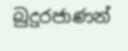බුදුරජාණන්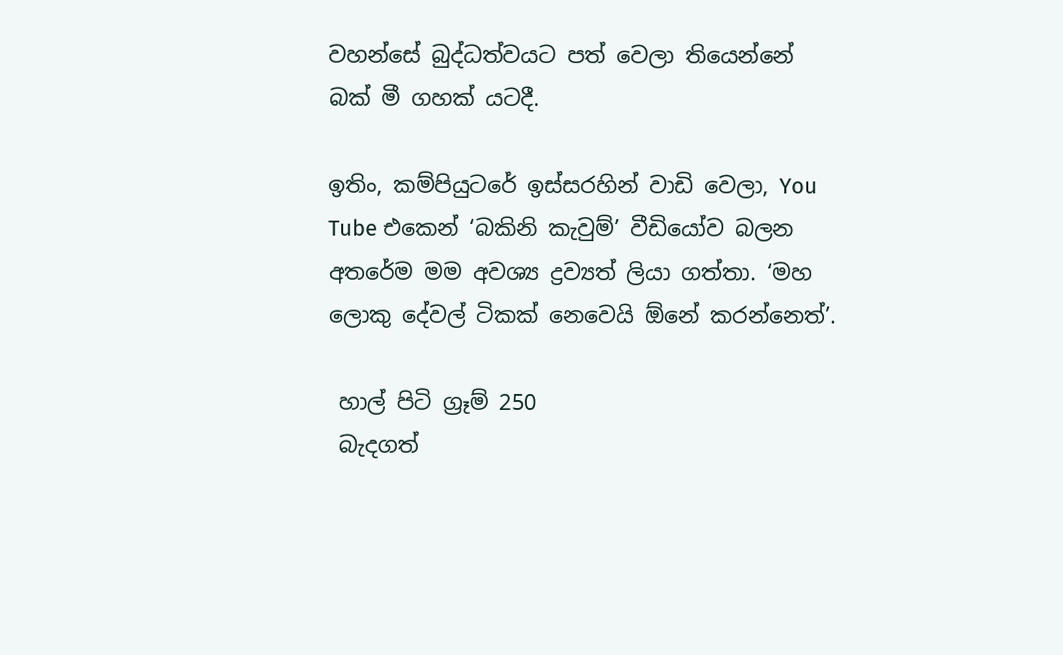වහන්සේ බුද්ධත්වයට පත් වෙලා තියෙන්නේ බක් මී ගහක් යටදී.

ඉතිං, කම්පියුටරේ ඉස්සරහින් වාඩි වෙලා, You Tube එකෙන් ‘බකිනි කැවුම්’ වීඩියෝව බලන අතරේම මම අවශ්‍ය ද්‍රව්‍යත් ලියා ගත්තා. ‘මහ ලොකු දේවල් ටිකක් නෙවෙයි ඕනේ කරන්නෙත්’.

 හාල් පිටි ග්‍රෑම් 250
 බැදගත්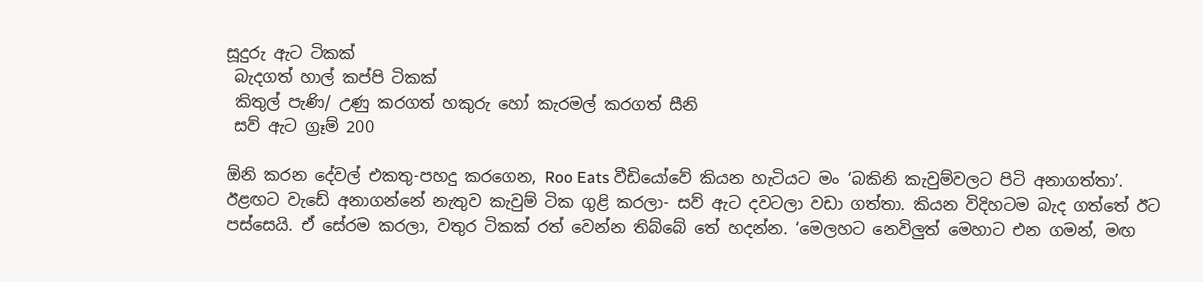සූදුරු ඇට ටිකක්
 බැදගත් හාල් කප්පි ටිකක්
 කිතුල් පැණි/ උණු කරගත් හකුරු හෝ කැරමල් කරගත් සීනි
 සව් ඇට ග්‍රෑම් 200

ඕනි කරන දේවල් එකතු-පහදු කරගෙන, Roo Eats වීඩියෝවේ කියන හැටියට මං ‘බකිනි කැවුම්වලට පිටි අනාගත්තා’. ඊළඟට වැඩේ අනාගන්නේ නැතුව කැවුම් ටික ගුළි කරලා- සව් ඇට දවටලා වඩා ගත්තා. කියන විදිහටම බැද ගත්තේ ඊට පස්සෙයි. ඒ සේරම කරලා, වතුර ටිකක් රත් වෙන්න තිබ්බේ තේ හදන්න. ‘මෙලහට නෙවිලුත් මෙහාට එන ගමන්, මඟ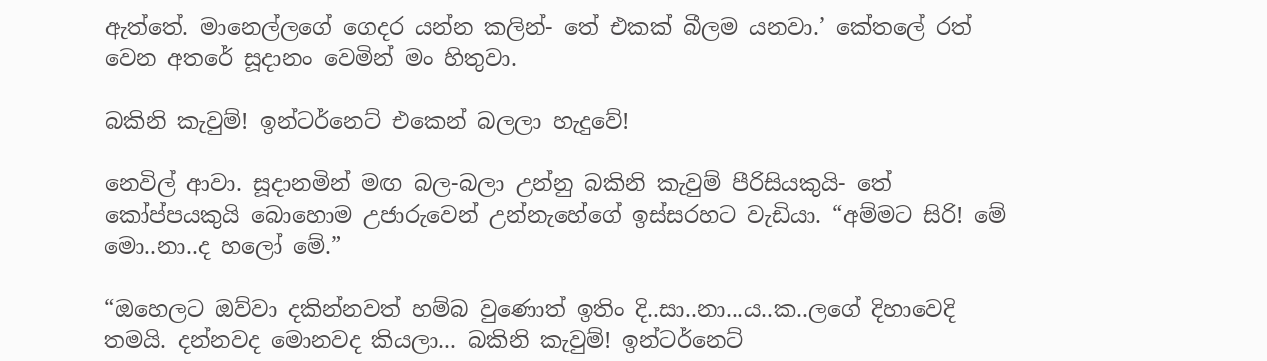ඇත්තේ. මානෙල්ලගේ ගෙදර යන්න කලින්- තේ එකක් බීලම යනවා.’ කේතලේ රත් වෙන අතරේ සූදානං වෙමින් මං හිතුවා.

බකිනි කැවුම්! ඉන්ටර්නෙට් එකෙන් බලලා හැදුවේ!

නෙවිල් ආවා. සූදානමින් මඟ බල-බලා උන්නු බකිනි කැවුම් පීරිසියකුයි- තේ කෝප්පයකුයි බොහොම උජාරුවෙන් උන්නැහේගේ ඉස්සරහට වැඩියා. “අම්මට සිරි! මේ මො..නා..ද හලෝ මේ.”

“ඔහෙලට ඔව්වා දකින්නවත් හම්බ වුණොත් ඉතිං දි..සා..නා...ය..ක..ලගේ දිහාවෙදි තමයි. දන්නවද මොනවද කියලා... බකිනි කැවුම්! ඉන්ටර්නෙට්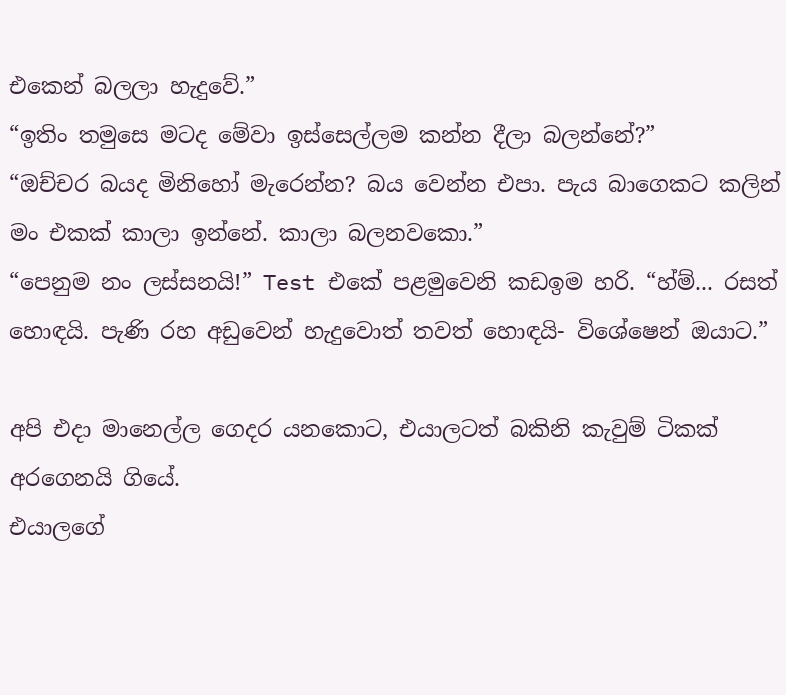එකෙන් බලලා හැදුවේ.”
“ඉතිං තමුසෙ මටද මේවා ඉස්සෙල්ලම කන්න දීලා බලන්නේ?”
“ඔච්චර බයද මිනිහෝ මැරෙන්න? බය වෙන්න එපා. පැය බාගෙකට කලින් මං එකක් කාලා ඉන්නේ. කාලා බලනවකො.”
“පෙනුම නං ලස්සනයි!” Test එකේ පළමුවෙනි කඩඉම හරි. “හ්ම්... රසත් හොඳයි. පැණි රහ අඩුවෙන් හැදුවොත් තවත් හොඳයි- විශේෂෙන් ඔයාට.”

අපි එදා මානෙල්ල ගෙදර යනකොට, එයාලටත් බකිනි කැවුම් ටිකක් අරගෙනයි ගියේ.
එයාලගේ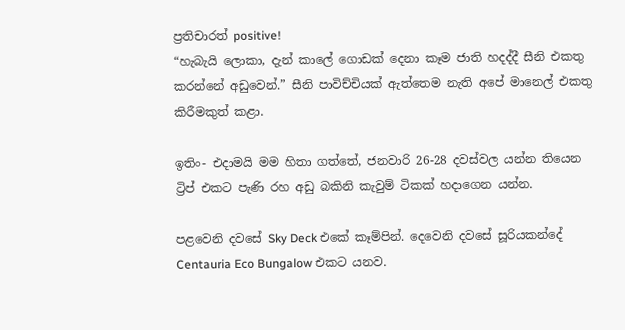ප්‍රතිචාරත් positive!
“හැබැයි ලොකා, දැන් කාලේ ගොඩක් දෙනා කෑම ජාති හදද්දී සීනි එකතු කරන්නේ අඩුවෙන්.” සීනි පාවිච්චියක් ඇත්තෙම නැති අපේ මානෙල් එකතු කිරීමකුත් කළා.

ඉතිං- එදාමයි මම හිතා ගත්තේ, ජනවාරි 26-28 දවස්වල යන්න තියෙන ට්‍රිප් එකට පැණි රහ අඩු බකිනි කැවුම් ටිකක් හදාගෙන යන්න.

පළවෙනි දවසේ Sky Deck එකේ කෑම්පින්. දෙවෙනි දවසේ සූරියකන්දේ Centauria Eco Bungalow එකට යනව.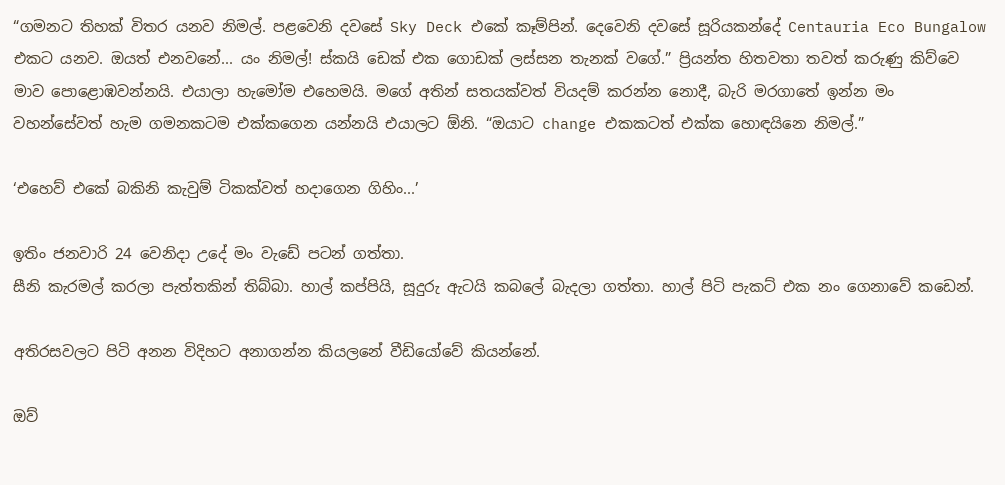“ගමනට තිහක් විතර යනව නිමල්. පළවෙනි දවසේ Sky Deck එකේ කෑම්පින්. දෙවෙනි දවසේ සූරියකන්දේ Centauria Eco Bungalow එකට යනව. ඔයත් එනවනේ... යං නිමල්! ස්කයි ඩෙක් එක ගොඩක් ලස්සන තැනක් වගේ.” ප්‍රියන්ත හිතවතා තවත් කරුණු කිව්වෙ මාව පොළොඹවන්නයි. එයාලා හැමෝම එහෙමයි. මගේ අතින් සතයක්වත් වියදම් කරන්න නොදී, බැරි මරගාතේ ඉන්න මං වහන්සේවත් හැම ගමනකටම එක්කගෙන යන්නයි එයාලට ඕනි. “ඔයාට change එකකටත් එක්ක හොඳයිනෙ නිමල්.”

‘එහෙව් එකේ බකිනි කැවුම් ටිකක්වත් හදාගෙන ගිහිං...’

ඉතිං ජනවාරි 24 වෙනිදා උදේ මං වැඩේ පටන් ගත්තා.
සීනි කැරමල් කරලා පැත්තකින් තිබ්බා. හාල් කප්පියි, සූදුරු ඇටයි කබලේ බැදලා ගත්තා. හාල් පිටි පැකට් එක නං ගෙනාවේ කඩෙන්.

අතිරසවලට පිටි අනන විදිහට අනාගන්න කියලනේ වීඩියෝවේ කියන්නේ.

ඔව්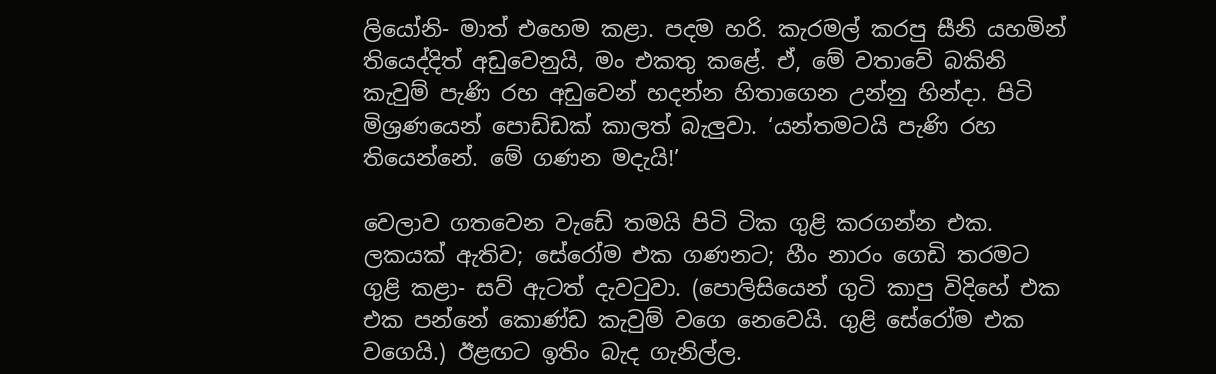ලියෝනි- මාත් එහෙම කළා. පදම හරි. කැරමල් කරපු සීනි යහමින් තියෙද්දිත් අඩුවෙනුයි, මං එකතු කළේ. ඒ, මේ වතාවේ බකිනි කැවුම් පැණි රහ අඩුවෙන් හදන්න හිතාගෙන උන්නු හින්දා. පිටි මිශ්‍රණයෙන් පොඩ්ඩක් කාලත් බැලුවා. ‘යන්තමටයි පැණි රහ තියෙන්නේ. මේ ගණන මදැයි!’

වෙලාව ගතවෙන වැඩේ තමයි පිටි ටික ගුළි කරගන්න එක. ලකයක් ඇතිව; සේරෝම එක ගණනට; හීං නාරං ගෙඩි තරමට ගුළි කළා- සව් ඇටත් දැවටුවා. (පොලිසියෙන් ගුටි කාපු විදිහේ එක එක පන්නේ කොණ්ඩ කැවුම් වගෙ නෙවෙයි. ගුළි සේරෝම එක වගෙයි.) ඊළඟට ඉතිං බැද ගැනිල්ල.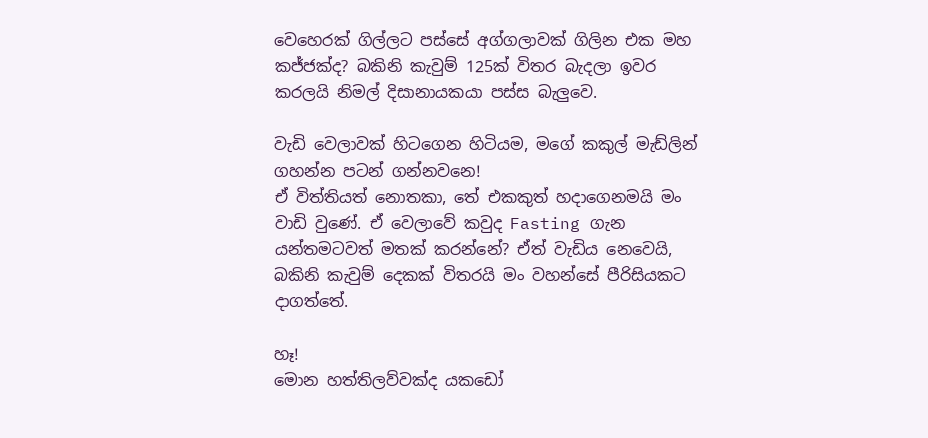වෙහෙරක් ගිල්ලට පස්සේ අග්ගලාවක් ගිලින එක මහ කජ්ජක්ද? බකිනි කැවුම් 125ක් විතර බැදලා ඉවර කරලයි නිමල් දිසානායකයා පස්ස බැලුවෙ.

වැඩි වෙලාවක් හිටගෙන හිටියම, මගේ කකුල් මැඩ්ලින් ගහන්න පටන් ගන්නවනෙ!
ඒ විත්තියත් නොතකා, තේ එකකුත් හදාගෙනමයි මං වාඩි වුණේ. ඒ වෙලාවේ කවුද Fasting ගැන යන්තමටවත් මතක් කරන්නේ? ඒත් වැඩිය නෙවෙයි, බකිනි කැවුම් දෙකක් විතරයි මං වහන්සේ පීරිසියකට දාගත්තේ.

හෑ!
මොන හත්තිලව්වක්ද යකඩෝ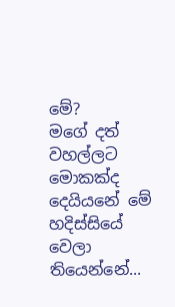මේ?
මගේ දත් වහල්ලට මොකක්ද දෙයියනේ මේ හදිස්සියේ වෙලා තියෙන්නේ...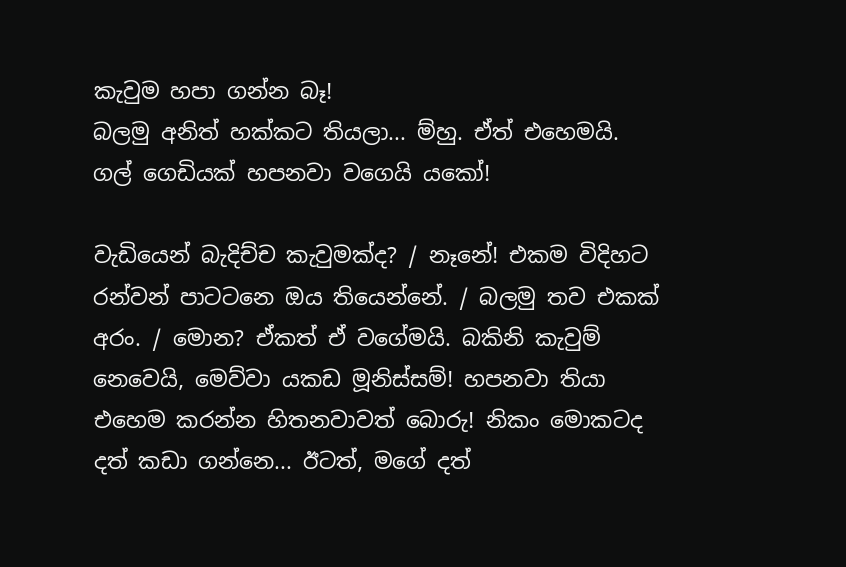කැවුම හපා ගන්න බෑ!
බලමු අනිත් හක්කට තියලා... ම්හු. ඒත් එහෙමයි. ගල් ගෙඩියක් හපනවා වගෙයි යකෝ!

වැඩියෙන් බැදිච්ච කැවුමක්ද? / නෑනේ! එකම විදිහට රන්වන් පාටටනෙ ඔය තියෙන්නේ. / බලමු තව එකක් අරං. / මොන? ඒකත් ඒ වගේමයි. බකිනි කැවුම් නෙවෙයි, මෙව්වා යකඩ මූනිස්සම්! හපනවා තියා එහෙම කරන්න හිතනවාවත් බොරු! නිකං මොකටද දත් කඩා ගන්නෙ... ඊටත්, මගේ දත්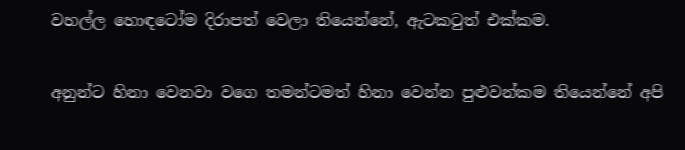වහල්ල හොඳටෝම දිරාපත් වෙලා තියෙන්නේ, ඇටකටුත් එක්කම.

අනුන්ට හිනා වෙනවා වගෙ තමන්ටමත් හිනා වෙන්න පුළුවන්කම තියෙන්නේ අපි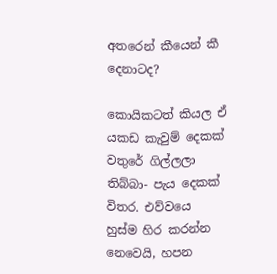අතරෙන් කීයෙන් කී දෙනාටද?

කොයිකටත් කියල ඒ යකඩ කැවුම් දෙකක් වතුරේ ගිල්ලලා තිබ්බා- පැය දෙකක් විතර. එව්වයෙ හුස්ම හිර කරන්න නෙවෙයි, හපන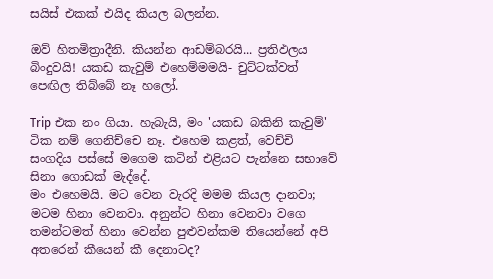සයිස් එකක් එයිද කියල බලන්න.

ඔව් හිතමිත්‍රාදීනි. කියන්න ආඩම්බරයි... ප්‍රතිඵලය බිංදුවයි! යකඩ කැවුම් එහෙම්මමයි- චුට්ටක්වත් පෙඟිල තිබ්බේ නෑ හලෝ.

Trip එක නං ගියා. හැබැයි, මං 'යකඩ බකිනි කැවුම්' ටික නම් ගෙනිච්චෙ නෑ. එහෙම කළත්, වෙච්චි සංගදිය පස්සේ මගෙම කටින් එළියට පැන්නෙ සභාවේ සිනා ගොඩක් මැද්දේ.
මං එහෙමයි. මට වෙන වැරදි මමම කියල දානවා; මටම හිනා වෙනවා. අනුන්ට හිනා වෙනවා වගෙ තමන්ටමත් හිනා වෙන්න පුළුවන්කම තියෙන්නේ අපි අතරෙන් කීයෙන් කී දෙනාටද?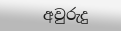අවුරුදු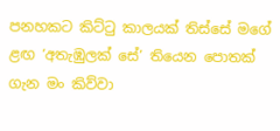පනහකට කිට්ටු කාලයක් තිස්සේ මගේ ළඟ ‘අතැඹුලක් සේ’ තියෙන පොතක් ගැන මං කිව්වා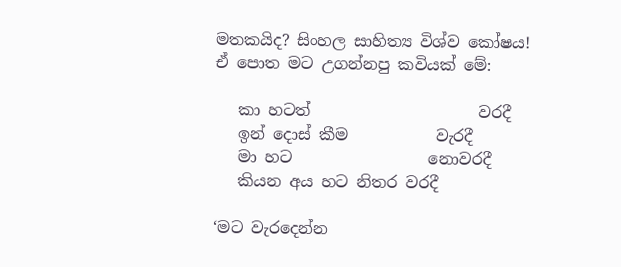මතකයිද? සිංහල සාහිත්‍ය විශ්ව කෝෂය!
ඒ පොත මට උගන්නපු කවියක් මේ:

   කා හටත්                     වරදී
   ඉන් දොස් කීම           වැරදී
   මා හට                 නොවරදී
   කියන අය හට නිතර වරදී

‘මට වැරදෙන්න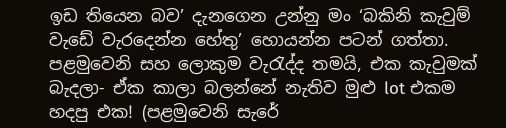ඉඩ තියෙන බව’ දැනගෙන උන්නු මං ‘බකිනි කැවුම් වැඩේ වැරදෙන්න හේතු’ හොයන්න පටන් ගත්තා. පළමුවෙනි සහ ලොකුම වැරැද්ද තමයි, එක කැවුමක් බැදලා- ඒක කාලා බලන්නේ නැතිව මුළු lot එකම හදපු එක! (පළමුවෙනි සැරේ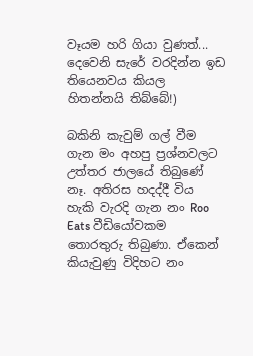වෑයම හරි ගියා වුණත්... දෙවෙනි සැරේ වරදින්න ඉඩ තියෙනවය කියල හිතන්නයි තිබ්බේ!)

බකිනි කැවුම් ගල් වීම ගැන මං අහපු ප්‍රශ්නවලට උත්තර ජාලයේ තිබුණේ නෑ. අතිරස හදද්දී විය හැකි වැරදි ගැන නං Roo Eats වීඩියෝවකම තොරතුරු තිබුණා. ඒකෙන් කියැවුණු විදිහට නං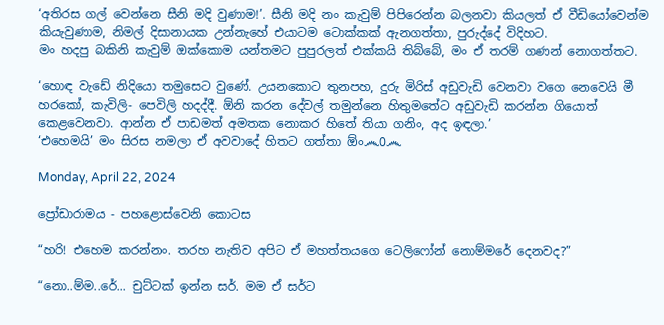‘අතිරස ගල් වෙන්නෙ සීනි මදි වුණාම!’. සීනි මදි නං කැවුම් පිපිරෙන්න බලනවා කියලත් ඒ වීඩියෝවෙන්ම කියැවුණාම, නිමල් දිසානායක උන්නැහේ එයාටම ටොක්කක් ඇනගත්තා, පුරුද්දේ විදිහට.
මං හදපු බකිනි කැවුම් ඔක්කොම යන්තමට පුපුරලත් එක්කයි තිබ්බේ, මං ඒ තරම් ගණන් නොගත්තට.

‘හොඳ වැඩේ නිදියො තමුසෙට වුණේ. උයනකොට තුනපහ, දුරු මිරිස් අඩුවැඩි වෙනවා වගෙ නෙවෙයි මී හරකෝ, කැවිලි- පෙවිලි හදද්දී. ඕනි කරන දේවල් තමුන්නෙ හිතුමතේට අඩුවැඩි කරන්න ගියොත් කෙළවෙනවා. ආන්න ඒ පාඩමත් අමතක නොකර හිතේ තියා ගනිං, අද ඉඳලා.’
‘එහෙමයි’ මං සිරස නමලා ඒ අවවාදේ හිතට ගත්තා ඕං෴0෴

Monday, April 22, 2024

ප්‍රෝඩාරාමය - පහළොස්වෙනි කොටස

“හරි! එහෙම කරන්නං. තරහ නැතිව අපිට ඒ මහත්තයගෙ ටෙලිෆෝන් නොම්මරේ දෙනවද?”

“නො..ම්ම..රේ... චුට්ටක් ඉන්න සර්. මම ඒ සර්ට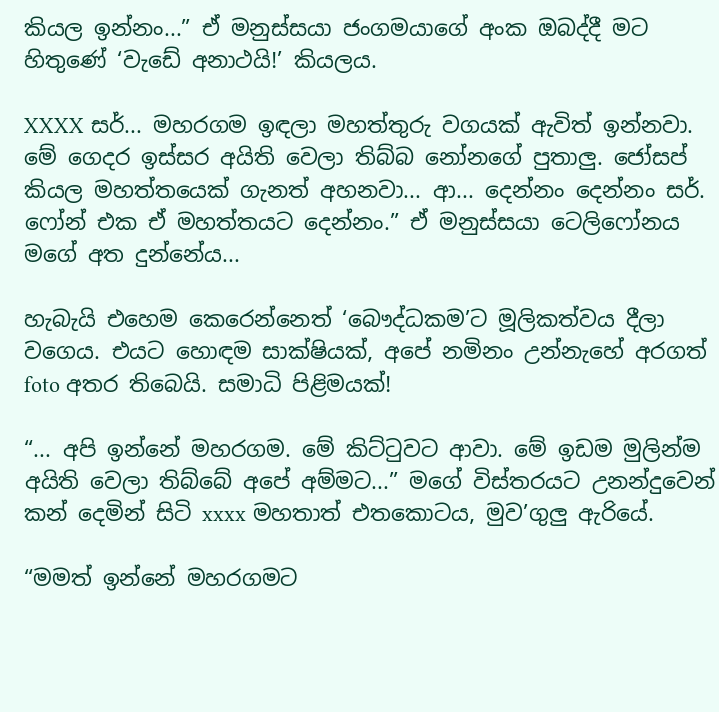කියල ඉන්නං...” ඒ මනුස්සයා ජංගමයාගේ අංක ඔබද්දී මට හිතුණේ ‘වැඩේ අනාථයි!’ කියලය.

XXXX සර්... මහරගම ඉඳලා මහත්තුරු වගයක් ඇවිත් ඉන්නවා. මේ ගෙදර ඉස්සර අයිති වෙලා තිබ්බ නෝනගේ පුතාලු. ජෝසප් කියල මහත්තයෙක් ගැනත් අහනවා... ආ... දෙන්නං දෙන්නං සර්. ෆෝන් එක ඒ මහත්තයට දෙන්නං.” ඒ මනුස්සයා ටෙලිෆෝනය මගේ අත දුන්නේය...

හැබැයි එහෙම කෙරෙන්නෙත් ‘බෞද්ධකම’ට මූලිකත්වය දීලා වගෙය. එයට හොඳම සාක්ෂියක්, අපේ නමිනං උන්නැහේ අරගත් foto අතර තිබෙයි. සමාධි පිළිමයක්!

“... අපි ඉන්නේ මහරගම. මේ කිට්ටුවට ආවා. මේ ඉඩම මුලින්ම අයිති වෙලා තිබ්බේ අපේ අම්මට...” මගේ විස්තරයට උනන්දුවෙන් කන් දෙමින් සිටි xxxx මහතාත් එතකොටය, මුව’ගුලු ඇරියේ.

“මමත් ඉන්නේ මහරගමට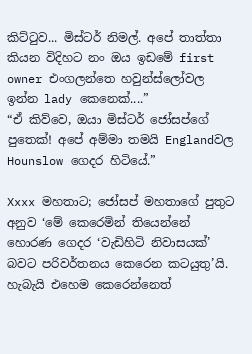කිට්ටුව... මිස්ටර් නිමල්. අපේ තාත්තා කියන විදිහට නං ඔය ඉඩමේ first owner එංගලන්තෙ හවුන්ස්ලෝවල ඉන්න lady කෙනෙක්....”
“ඒ කිව්වෙ, ඔයා මිස්ටර් ජෝසප්ගේ පුතෙක්! අපේ අම්මා තමයි Englandවල Hounslow ගෙදර හිටියේ.”

Xxxx මහතාට; ජෝසප් මහතාගේ පුතුට අනුව ‘මේ කෙරෙමින් තියෙන්නේ හොරණ ගෙදර ‘වැඩිහිටි නිවාසයක්’ බවට පරිවර්තනය කෙරෙන කටයුතු’යි.
හැබැයි එහෙම කෙරෙන්නෙත්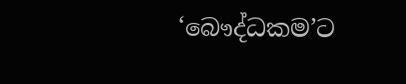‘බෞද්ධකම’ට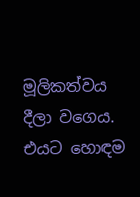මූලිකත්වය දීලා වගෙය. එයට හොඳම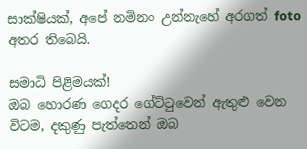සාක්ෂියක්, අපේ නමිනං උන්නැහේ අරගත් foto අතර තිබෙයි.

සමාධි පිළිමයක්!
ඔබ හොරණ ගෙදර ගේට්ටුවෙන් ඇතුළු වෙන විටම, දකුණු පැත්තෙන් ඔබ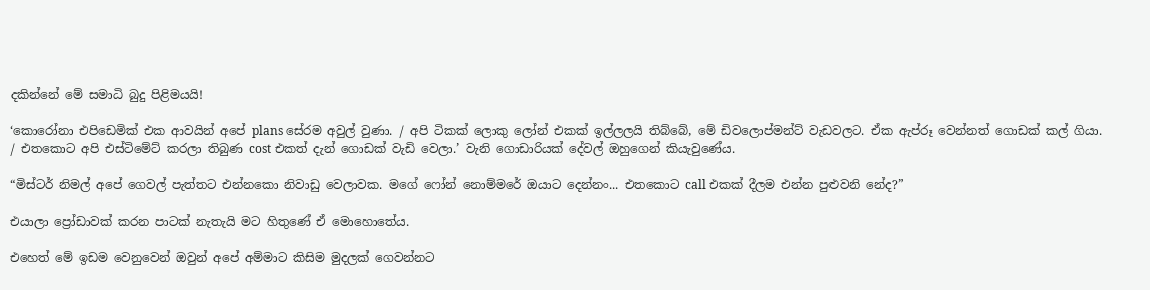දකින්නේ මේ සමාධි බුදු පිළිමයයි!

‘කොරෝනා එපිඩෙමික් එක ආවයින් අපේ plans සේරම අවුල් වුණා. / අපි ටිකක් ලොකු ලෝන් එකක් ඉල්ලලයි තිබ්බේ, මේ ඩිවලොප්මන්ට් වැඩවලට. ඒක ඇප්රූ වෙන්නත් ගොඩක් කල් ගියා. / එතකොට අපි එස්ටිමේට් කරලා තිබුණ cost එකත් දැන් ගොඩක් වැඩි වෙලා.’ වැනි ගොඩාරියක් දේවල් ඔහුගෙන් කියැවුණේය.

“මිස්ටර් නිමල් අපේ ගෙවල් පැත්තට එන්නකො නිවාඩු වෙලාවක. මගේ ෆෝන් නොම්මරේ ඔයාට දෙන්නං... එතකොට call එකක් දීලම එන්න පුළුවනි නේද?”

එයාලා ප්‍රෝඩාවක් කරන පාටක් නැතැයි මට හිතුණේ ඒ මොහොතේය.

එහෙත් මේ ඉඩම වෙනුවෙන් ඔවුන් අපේ අම්මාට කිසිම මුදලක් ගෙවන්නට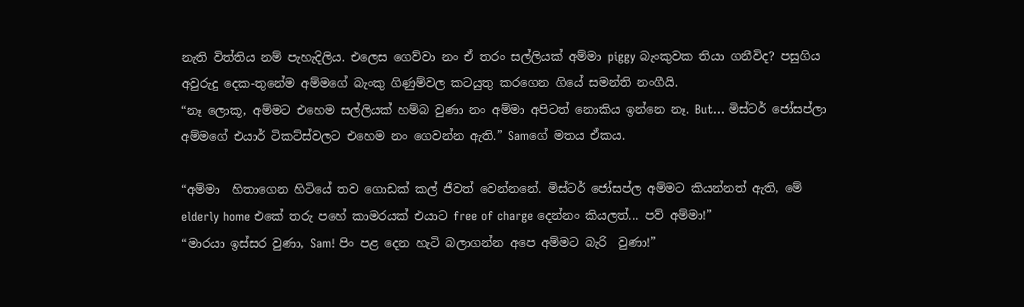නැති විත්තිය නම් පැහැදිලිය. එලෙස ගෙව්වා නං ඒ තරං සල්ලියක් අම්මා piggy බැංකුවක තියා ගනීවිද? පසුගිය අවුරුදු දෙක-තුනේම අම්මගේ බැංකු ගිණුම්වල කටයුතු කරගෙන ගියේ සමන්ති නංගීයි.
“නෑ ලොකූ, අම්මට එහෙම සල්ලියක් හම්බ වුණා නං අම්මා අපිටත් නොකිය ඉන්නෙ නෑ. But... මිස්ටර් ජෝසප්ලා අම්මගේ එයාර් ටිකට්ස්වලට එහෙම නං ගෙවන්න ඇති.” Samගේ මතය ඒකය.

“අම්මා  හිතාගෙන හිටියේ තව ගොඩක් කල් ජීවත් වෙන්නනේ. මිස්ටර් ජෝසප්ල අම්මට කියන්නත් ඇති, මේ elderly home එකේ තරු පහේ කාමරයක් එයාට free of charge දෙන්නං කියලත්... පව් අම්මා!”
“මාරයා ඉස්සර වුණා, Sam! පිං පළ දෙන හැටි බලාගන්න අපෙ අම්මට බැරි  වුණා!”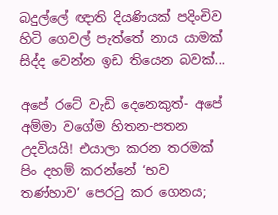බදුල්ලේ ඥාති දියණියක් පදිංචිව හිටි ගෙවල් පැත්තේ නාය යාමක් සිද්ද වෙන්න ඉඩ තියෙන බවක්...

අපේ රටේ වැඩි දෙනෙකුත්- අපේ අම්මා වගේම හිතන-පතන උදවියයි! එයාලා කරන තරමක් පිං දහම් කරන්නේ ‘භව තණ්හාව’ පෙරටු කර ගෙනය;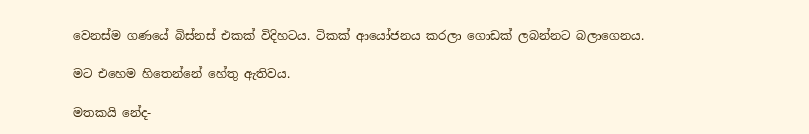වෙනස්ම ගණයේ බිස්නස් එකක් විදිහටය. ටිකක් ආයෝජනය කරලා ගොඩක් ලබන්නට බලාගෙනය.

මට එහෙම හිතෙන්නේ හේතු ඇතිවය.

මතකයි නේද-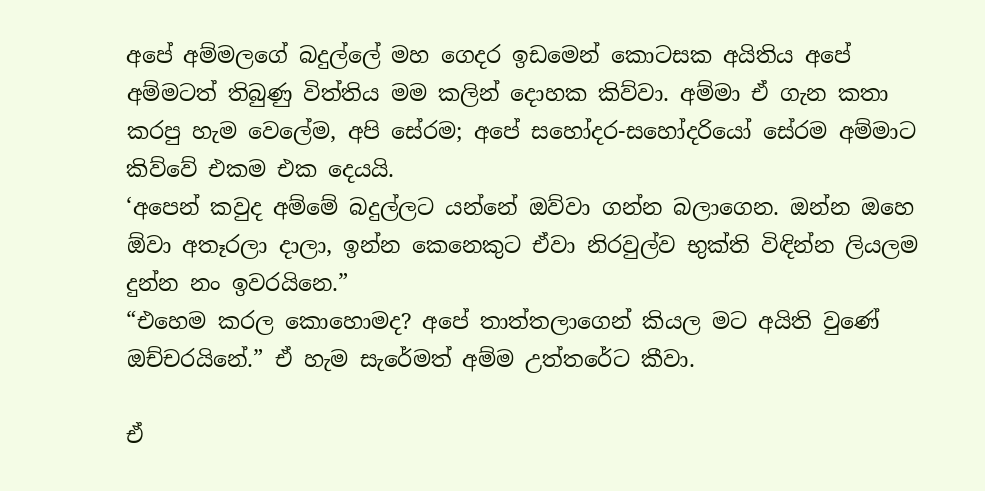අපේ අම්මලගේ බදුල්ලේ මහ ගෙදර ඉඩමෙන් කොටසක අයිතිය අපේ අම්මටත් තිබුණු විත්තිය මම කලින් දොහක කිව්වා. අම්මා ඒ ගැන කතා කරපු හැම වෙලේම, අපි සේරම; අපේ සහෝදර-සහෝදරියෝ සේරම අම්මාට කිව්වේ එකම එක දෙයයි.
‘අපෙන් කවුද අම්මේ බදුල්ලට යන්නේ ඔව්වා ගන්න බලාගෙන. ඔන්න ඔහෙ ඕවා අතෑරලා දාලා, ඉන්න කෙනෙකුට ඒවා නිරවුල්ව භුක්ති විඳින්න ලියලම දුන්න නං ඉවරයිනෙ.”
“එහෙම කරල කොහොමද? අපේ තාත්තලාගෙන් කියල මට අයිති වුණේ ඔච්චරයිනේ.” ඒ හැම සැරේමත් අම්ම උත්තරේට කීවා.

ඒ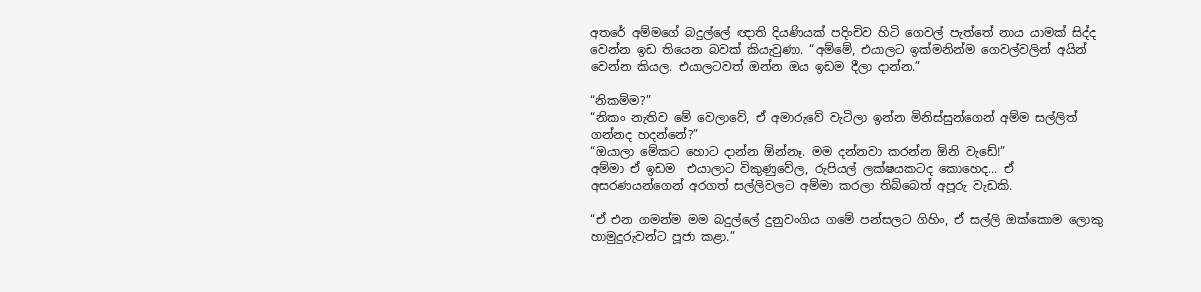අතරේ අම්මගේ බදුල්ලේ ඥාති දියණියක් පදිංචිව හිටි ගෙවල් පැත්තේ නාය යාමක් සිද්ද වෙන්න ඉඩ තියෙන බවක් කියැවුණා. “අම්මේ, එයාලට ඉක්මනින්ම ගෙවල්වලින් අයින් වෙන්න කියල. එයාලටවත් ඔන්න ඔය ඉඩම දීලා දාන්න.”

“නිකම්ම?”
“නිකං නැතිව මේ වෙලාවේ, ඒ අමාරුවේ වැටිලා ඉන්න මිනිස්සුන්ගෙන් අම්ම සල්ලිත් ගන්නද හදන්නේ?”
“ඔයාලා මේකට හොට දාන්න ඕන්නෑ. මම දන්නවා කරන්න ඕනි වැඩේ!”
අම්මා ඒ ඉඩම  එයාලාට විකුණුවේල, රුපියල් ලක්ෂයකටද කොහෙද... ඒ අසරණයන්ගෙන් අරගත් සල්ලිවලට අම්මා කරලා තිබ්බෙත් අපූරු වැඩකි.

“ඒ එන ගමන්ම මම බදුල්ලේ දුනුවංගිය ගමේ පන්සලට ගිහිං, ඒ සල්ලි ඔක්කොම ලොකු හාමුදුරුවන්ට පූජා කළා.”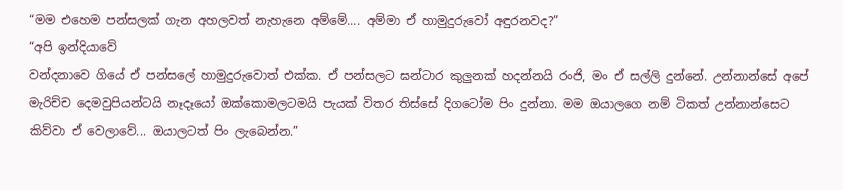“මම එහෙම පන්සලක් ගැන අහලවත් නැහැනෙ අම්මේ.... අම්මා ඒ හාමුදුරුවෝ අඳුරනවද?”
“අපි ඉන්දියාවේ
වන්දනාවෙ ගියේ ඒ පන්සලේ හාමුදුරුවොත් එක්ක. ඒ පන්සලට ඝන්ටාර කුලුනක් හදන්නයි රංජි, මං ඒ සල්ලි දුන්නේ. උන්නාන්සේ අපේ මැරිච්ච දෙමවුපියන්ටයි නෑදෑයෝ ඔක්කොමලටමයි පැයක් විතර තිස්සේ දිගටෝම පිං දුන්නා. මම ඔයාලගෙ නම් ටිකත් උන්නාන්සෙට කිව්වා ඒ වෙලාවේ... ඔයාලටත් පිං ලැබෙන්න.”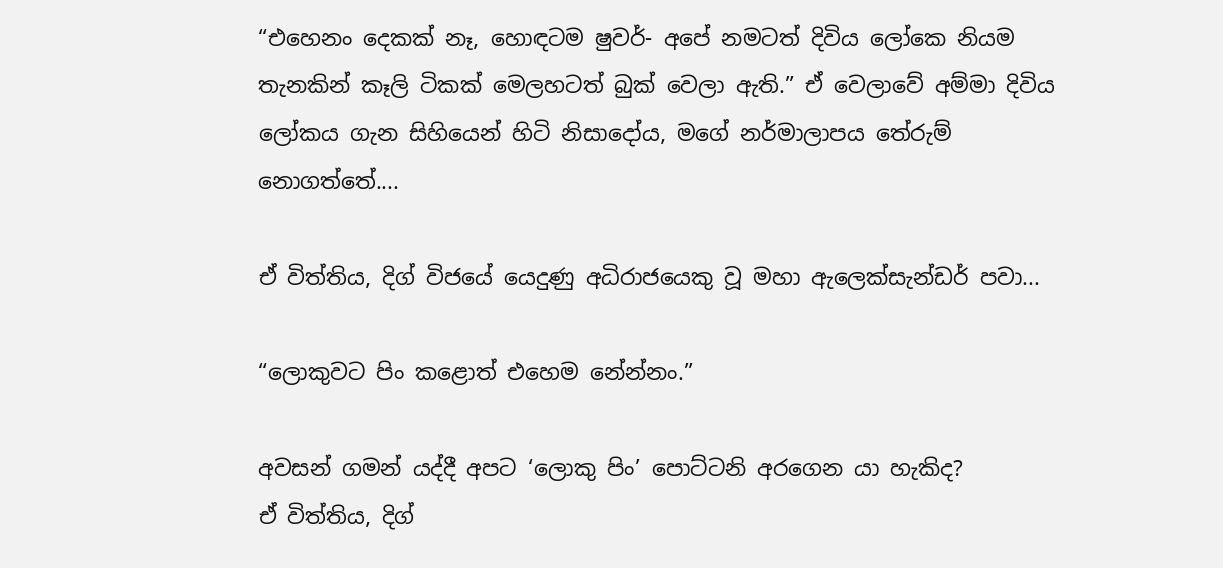“එහෙනං දෙකක් නෑ, හොඳටම ෂුවර්- අපේ නමටත් දිවිය ලෝකෙ නියම තැනකින් කෑලි ටිකක් මෙලහටත් බුක් වෙලා ඇති.” ඒ වෙලාවේ අම්මා දිවිය ලෝකය ගැන සිහියෙන් හිටි නිසාදෝය, මගේ නර්මාලාපය තේරුම් නොගත්තේ....

ඒ විත්තිය, දිග් විජයේ යෙදුණු අධිරාජයෙකු වූ මහා ඇලෙක්සැන්ඩර් පවා...

“ලොකුවට පිං කළොත් එහෙම නේන්නං.”

අවසන් ගමන් යද්දී අපට ‘ලොකු පිං’ පොට්ටනි අරගෙන යා හැකිද?
ඒ විත්තිය, දිග්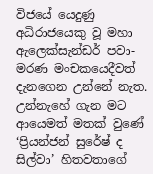විජයේ යෙදුණු අධිරාජයෙකු වූ මහා ඇලෙක්සැන්ඩර් පවා-
මරණ මංචකයෙදීවත් දැනගෙන උන්නේ නැත. උන්නැහේ ගැන මට ආයෙමත් මතක් වුණේ ‘ප්‍රියන්ජන් සුරේෂ් ද සිල්වා’ හිතවතාගේ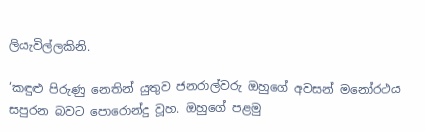ලියැවිල්ලකිනි.

‘කඳුළු පිරුණු නෙතින් යුතුව ජනරාල්වරු ඔහුගේ අවසන් මනෝරථය සපුරන බවට පොරොන්දු වූහ. ඔහුගේ පළමු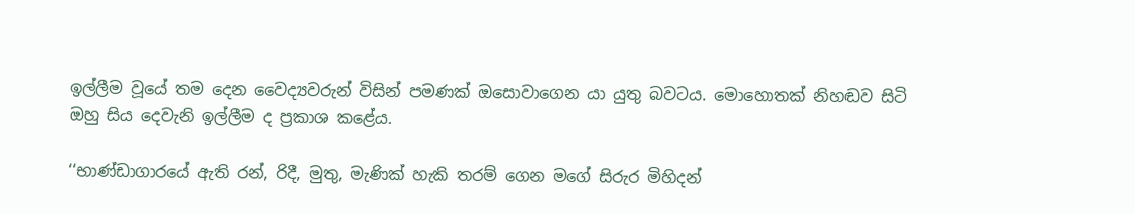ඉල්ලීම වූයේ තම දෙන වෛද්‍යවරුන් විසින් පමණක් ඔසොවාගෙන යා යුතු බවටය. මොහොතක් නිහඬව සිටි ඔහු සිය දෙවැනි ඉල්ලීම ද ප්‍රකාශ කළේය.

‘‘භාණ්ඩාගාරයේ ඇති රන්, රිදී, මුතු, මැණික් හැකි තරම් ගෙන මගේ සිරුර මිහිදන්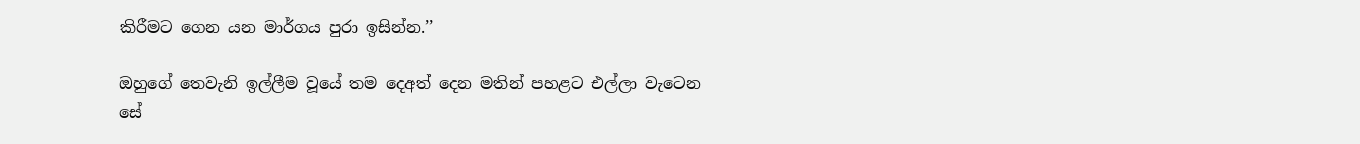කිරීමට ගෙන යන මාර්ගය පුරා ඉසින්න.’’

ඔහුගේ තෙවැනි ඉල්ලීම වූයේ තම දෙඅත් දෙන මතින් පහළට එල්ලා වැටෙන සේ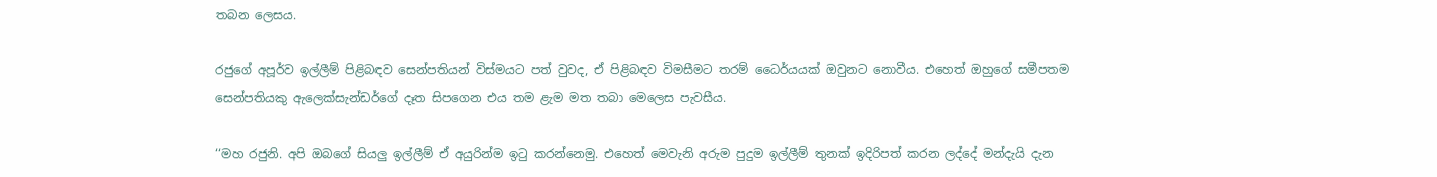තබන ලෙසය.

රජුගේ අපූර්ව ඉල්ලීම් පිළිබඳව සෙන්පතියන් විස්මයට පත් වුවද, ඒ පිළිබඳව විමසීමට තරම් ධෛර්යයක් ඔවුනට නොවීය. එහෙත් ඔහුගේ සමීපතම සෙන්පතියකු ඇලෙක්සැන්ඩර්ගේ දෑත සිපගෙන එය තම ළැම මත තබා මෙලෙස පැවසීය.

‘‘මහ රජුනි. අපි ඔබගේ සියලු ඉල්ලීම් ඒ අයුරින්ම ඉටු කරන්නෙමු. එහෙත් මෙවැනි අරුම පුදුම ඉල්ලීම් තුනක් ඉදිරිපත් කරන ලද්දේ මන්දැයි දැන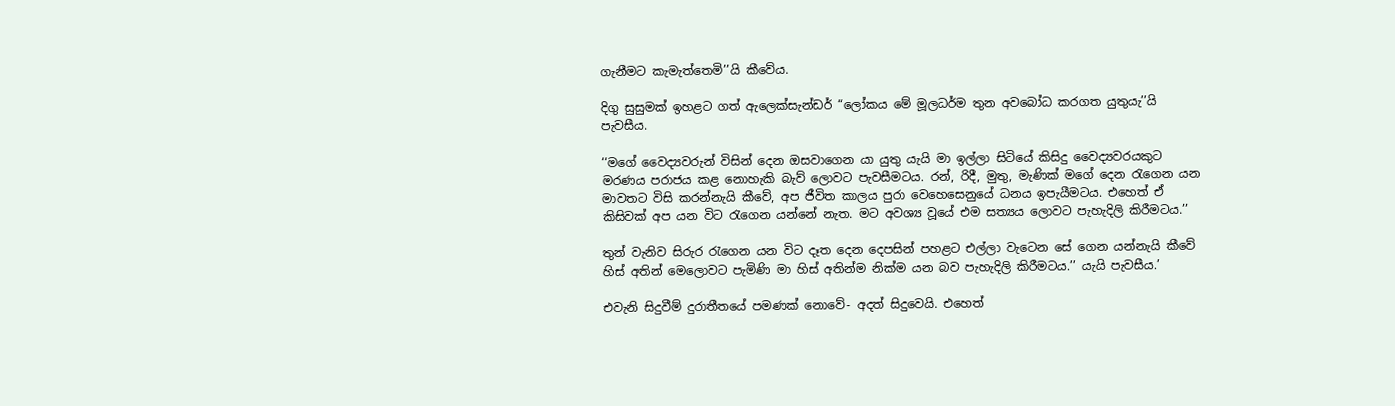ගැනීමට කැමැත්තෙමි’’යි කීවේය.

දිගු සුසුමක් ඉහළට ගත් ඇලෙක්සැන්ඩර් “ලෝකය මේ මූලධර්ම තුන අවබෝධ කරගත යුතුයැ’’යි පැවසීය.

‘‘මගේ වෛද්‍යවරුන් විසින් දෙන ඔසවාගෙන යා යුතු යැයි මා ඉල්ලා සිටියේ කිසිදු වෛද්‍යවරයකුට මරණය පරාජය කළ නොහැකි බැව් ලොවට පැවසීමටය. රන්, රිදී, මුතු, මැණික් මගේ දෙන රැගෙන යන මාවතට විසි කරන්නැයි කීවේ, අප ජීවිත කාලය පුරා වෙහෙසෙනුයේ ධනය ඉපැයීමටය. එහෙත් ඒ කිසිවක් අප යන විට රැගෙන යන්නේ නැත. මට අවශ්‍ය වූයේ එම සත්‍යය ලොවට පැහැදිලි කිරීමටය.’’

තුන් වැනිව සිරුර රැගෙන යන විට දෑත දෙන දෙපසින් පහළට එල්ලා වැටෙන සේ ගෙන යන්නැයි කීවේ හිස් අතින් මෙලොවට පැමිණි මා හිස් අතින්ම නික්ම යන බව පැහැදිලි කිරීමටය.’’ යැයි පැවසීය.’

එවැනි සිදුවීම් දුරාතීතයේ පමණක් නොවේ- අදත් සිදුවෙයි. එහෙත්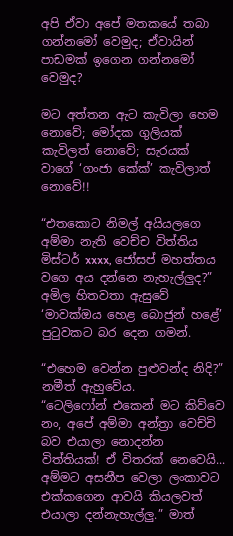අපි ඒවා අපේ මතකයේ තබා ගන්නමෝ වෙමුද; ඒවායින් පාඩමක් ඉගෙන ගන්නමෝ වෙමුද?

මට අත්තන ඇට කැවිලා හෙම නොවේ; මෝදක ගුලියක් කැවිලත් නොවේ; සැරයක් වාගේ ‘ගංජා කේක්’ කැවිලාත් නොවේ!!

“එතකොට නිමල් අයියලගෙ අම්මා නැති වෙච්ච විත්තිය මිස්ටර් xxxx, ජෝසප් මහත්තය වගෙ අය දන්නෙ නැහැල්ලුද?” අමිල හිතවතා ඇසුවේ ‘මාවක්ඔය හෙළ බොජුන් හළේ’ පුටුවකට බර දෙන ගමන්.

“එහෙම වෙන්න පුළුවන්ද නිදි?” නමීත් ඇහුවේය.
“ටෙලිෆෝන් එකෙන් මට කිව්වෙ නං, අපේ අම්මා අන්ත්‍රා වෙච්චි බව එයාලා නොදන්න විත්තියක්! ඒ විතරක් නෙවෙයි... අම්මට අසනීප වෙලා ලංකාවට එක්කගෙන ආවයි කියලවත් එයාලා දන්නැහැල්ලු.” මාත්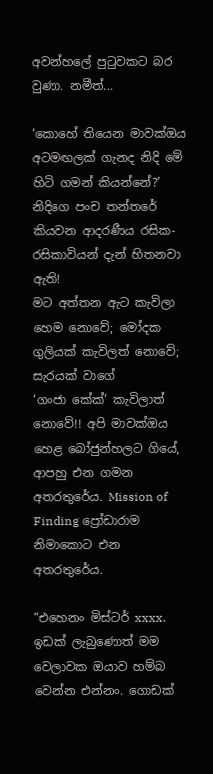අවන්හලේ පුටුවකට බර වුණා. නමීත්...

‘කොහේ තියෙන මාවක්ඔය අටමඟලක් ගැනද නිදි මේ හිටි ගමන් කියන්නේ?’ නිදිගෙ පංච තන්තරේ කියවන ආදරණීය රසික-රසිකාවියන් දැන් හිතනවා ඇති!
මට අත්තන ඇට කැවිලා හෙම නොවේ; මෝදක ගුලියක් කැවිලත් නොවේ; සැරයක් වාගේ
‘ගංජා කේක්’ කැවිලාත් නොවේ!! අපි මාවක්ඔය හෙළ බෝජුන්හලට ගියේ, ආපහු එන ගමන අතරතුරේය. Mission of Finding ප්‍රෝඩාරාම නිමාකොට එන අතරතුරේය.

“එහෙනං මිස්ටර් xxxx. ඉඩක් ලැබුණොත් මම වෙලාවක ඔයාව හම්බ වෙන්න එන්නං. ගොඩක්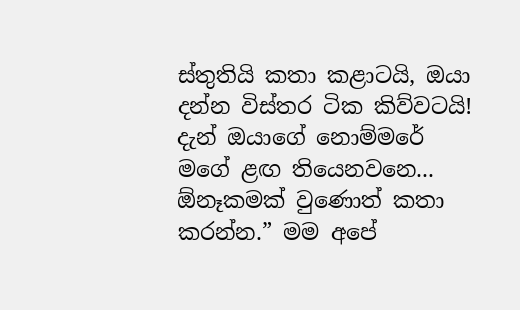ස්තුතියි කතා කළාටයි, ඔයා දන්න විස්තර ටික කිව්වටයි! දැන් ඔයාගේ නොම්මරේ මගේ ළඟ තියෙනවනෙ... ඕනෑකමක් වුණොත් කතා කරන්න.” මම අපේ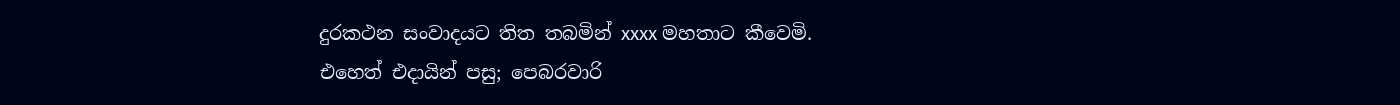දුරකථන සංවාදයට තිත තබමින් xxxx මහතාට කීවෙමි.
එහෙත් එදායින් පසු; පෙබරවාරි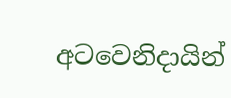අටවෙනිදායින්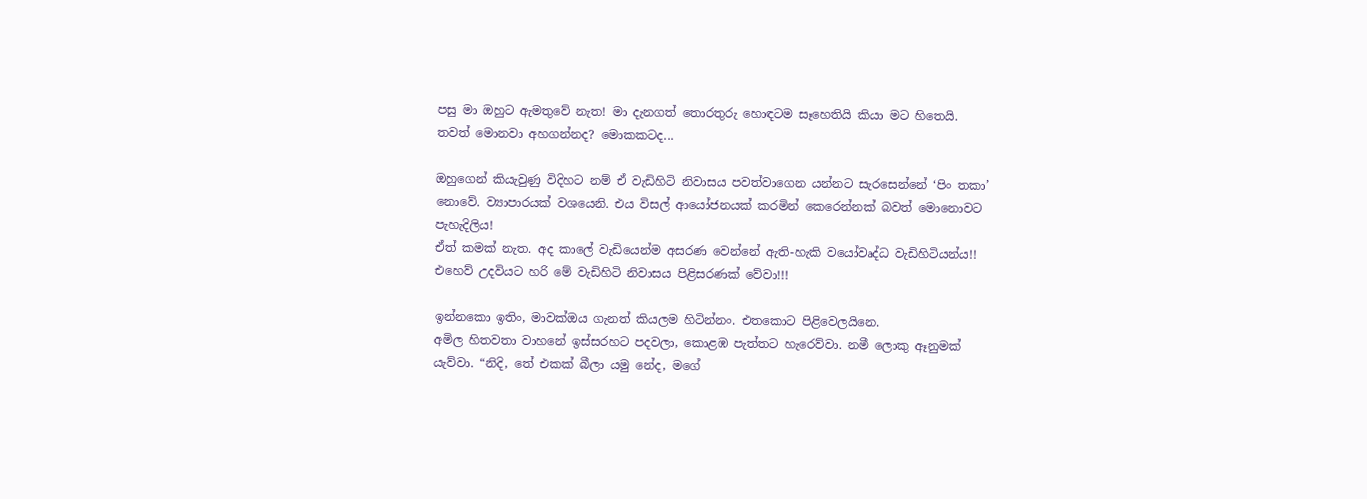පසු මා ඔහුට ඇමතුවේ නැත! මා දැනගත් තොරතුරු හොඳටම සෑහෙතියි කියා මට හිතෙයි. තවත් මොනවා අහගන්නද? මොකකටද...

ඔහුගෙන් කියැවුණු විදිහට නම් ඒ වැඩිහිටි නිවාසය පවත්වාගෙන යන්නට සැරසෙන්නේ ‘පිං තකා’ නොවේ. ව්‍යාපාරයක් වශයෙනි. එය විසල් ආයෝජනයක් කරමින් කෙරෙන්නක් බවත් මොනොවට පැහැදිලිය!
ඒත් කමක් නැත. අද කාලේ වැඩියෙන්ම අසරණ වෙන්නේ ඇති-හැකි වයෝවෘද්ධ වැඩිහිටියන්ය!! එහෙව් උදවියට හරි මේ වැඩිහිටි නිවාසය පිළිසරණක් වේවා!!!

ඉන්නකො ඉතිං, මාවක්ඔය ගැනත් කියලම හිටින්නං. එතකොට පිළිවෙලයිනෙ.
අමිල හිතවතා වාහනේ ඉස්සරහට පදවලා, කොළඹ පැත්තට හැරෙව්වා. නමී ලොකු ඈනුමක් යැව්වා. “නිදි, තේ එකක් බීලා යමු නේද, මගේ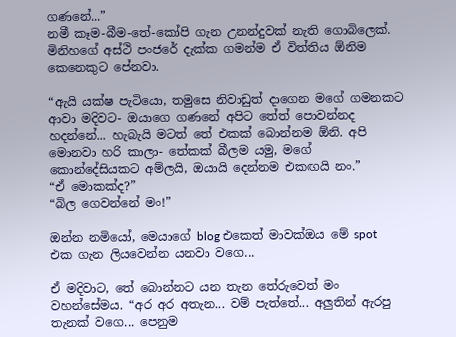ගණනේ...”
නමී කෑම-බීම-තේ-කෝපි ගැන උනන්දුවක් නැති ගොබිලෙක්. මිනිහගේ අස්ථි පංජරේ දැක්ක ගමන්ම ඒ විත්තිය ඕනිම කෙනෙකුට පේනවා.

“ඇයි යක්ෂ පැටියො, තමුසෙ නිවාඩුත් දාගෙන මගේ ගමනකට ආවා මදිවට- ඔයාගෙ ගණනේ අපිට තේත් පොවන්නද හදන්නේ... හැබැයි මටත් තේ එකක් බොන්නම ඕනි. අපි මොනවා හරි කාලා- තේකක් බීලම යමු, මගේ කොන්දේසියකට අම්ලයි, ඔයායි දෙන්නම එකඟයි නං.”
“ඒ මොකක්ද?”
“බිල ගෙවන්නේ මං!”

ඔන්න නමියෝ, මෙයාගේ blog එකෙත් මාවක්ඔය මේ spot එක ගැන ලියවෙන්න යනවා වගෙ...

ඒ මදිවාට, තේ බොන්නට යන තැන තේරුවෙත් මං වහන්සේමය. “අර අර අතැන... වම් පැත්තේ... අලුතින් ඇරපු තැනක් වගෙ... පෙනුම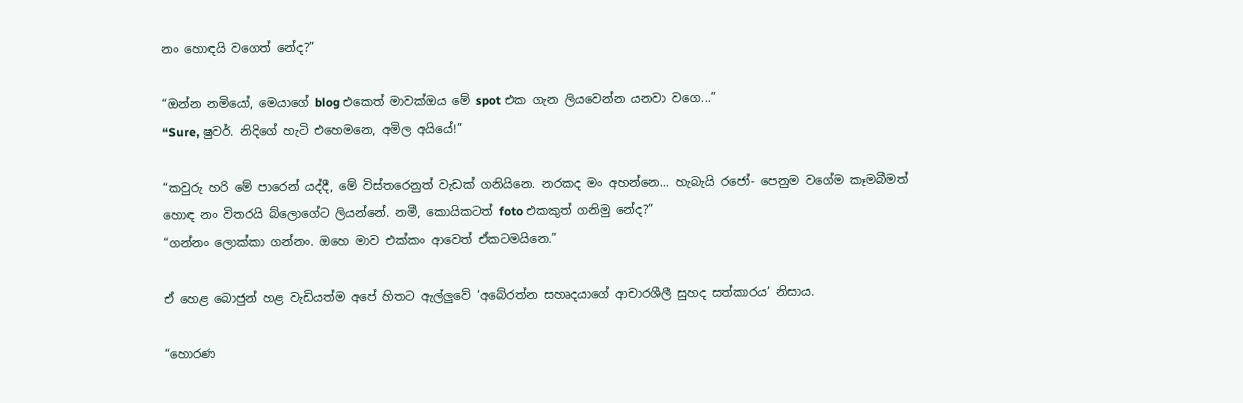නං හොඳයි වගෙත් නේද?”

“ඔන්න නමියෝ, මෙයාගේ blog එකෙත් මාවක්ඔය මේ spot එක ගැන ලියවෙන්න යනවා වගෙ...”
“Sure, ෂුවර්. නිදිගේ හැටි එහෙමනෙ, අමිල අයියේ!”

“කවුරු හරි මේ පාරෙන් යද්දී, මේ විස්තරෙනුත් වැඩක් ගනියිනෙ. නරකද මං අහන්නෙ... හැබැයි රජෝ- පෙනුම වගේම කෑමබීමත් හොඳ නං විතරයි බ්ලොගේට ලියන්නේ. නමී, කොයිකටත් foto එකකුත් ගනිමු නේද?”
“ගන්නං ලොක්කා ගන්නං. ඔහෙ මාව එක්කං ආවෙත් ඒකටමයිනෙ.”

ඒ හෙළ බොජුන් හළ වැඩියත්ම අපේ හිතට ඇල්ලුවේ ‘අබේරත්න සහෘදයාගේ ආචාරශීලී සුහද සත්කාරය’ නිසාය.

“හොරණ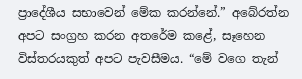ප්‍රාදේශීය සභාවෙන් මේක කරන්නේ.” අබේරත්න අපට සංග්‍රහ කරන අතරේම කළේ, සෑහෙන විස්තරයකුත් අපට පැවසීමය. “මේ වගෙ තැන්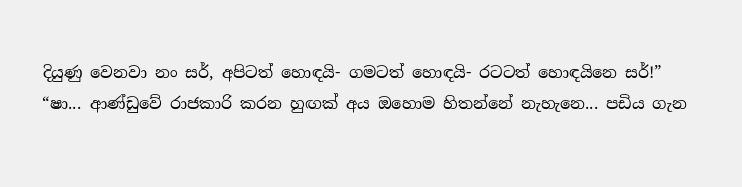දියුණු වෙනවා නං සර්, අපිටත් හොඳයි- ගමටත් හොඳයි- රටටත් හොඳයිනෙ සර්!”
“ෂා... ආණ්ඩුවේ රාජකාරි කරන හුඟක් අය ඔහොම හිතන්නේ නැහැනෙ... පඩිය ගැන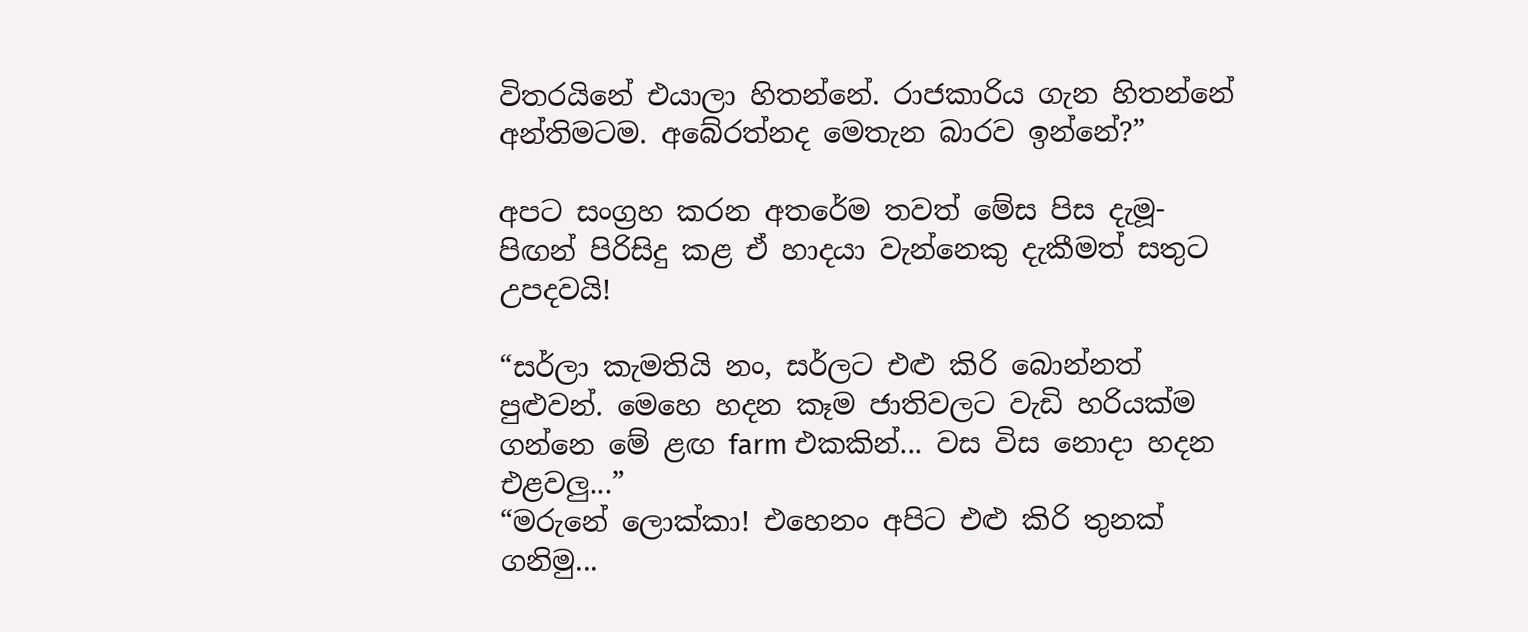විතරයිනේ එයාලා හිතන්නේ. රාජකාරිය ගැන හිතන්නේ අන්තිමටම. අබේරත්නද මෙතැන බාරව ඉන්නේ?”

අපට සංග්‍රහ කරන අතරේම තවත් මේස පිස දැමූ- පිඟන් පිරිසිදු කළ ඒ හාදයා වැන්නෙකු දැකීමත් සතුට උපදවයි!

“සර්ලා කැමතියි නං, සර්ලට එළු කිරි බොන්නත් පුළුවන්. මෙහෙ හදන කෑම ජාතිවලට වැඩි හරියක්ම ගන්නෙ මේ ළඟ farm එකකින්... වස විස නොදා හදන එළවලු...”
“මරුනේ ලොක්කා! එහෙනං අපිට එළු කිරි තුනක් ගනිමු...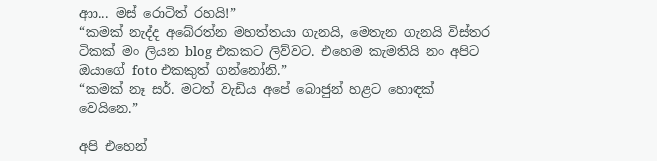ආා... මස් රොටිත් රහයි!”
“කමක් නැද්ද අබේරත්න මහත්තයා ගැනයි, මෙතැන ගැනයි විස්තර ටිකක් මං ලියන blog එකකට ලිව්වට. එහෙම කැමතියි නං අපිට ඔයාගේ foto එකකුත් ගන්නෝනි.”
“කමක් නෑ සර්. මටත් වැඩිය අපේ බොජුන් හළට හොඳක් වෙයිනෙ.”

අපි එහෙන්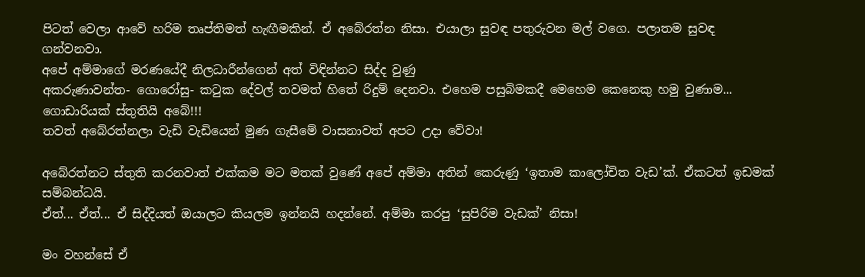පිටත් වෙලා ආවේ හරිම තෘප්තිමත් හැඟීමකින්. ඒ අබේරත්න නිසා. එයාලා සුවඳ පතුරුවන මල් වගෙ. පලාතම සුවඳ ගන්වනවා.
අපේ අම්මාගේ මරණයේදී නිලධාරීන්ගෙන් අත් විඳින්නට සිද්ද වුණු
අකරුණාවන්ත- ගොරෝසු- කටුක දේවල් තවමත් හිතේ රිදුම් දෙනවා. එහෙම පසුබිමකදී මෙහෙම කෙනෙකු හමු වුණාම...
ගොඩාරියක් ස්තුතියි අබේ!!!
තවත් අබේරත්නලා වැඩි වැඩියෙන් මුණ ගැසීමේ වාසනාවත් අපට උදා වේවා!

අබේරත්නට ස්තුති කරනවාත් එක්කම මට මතක් වුණේ අපේ අම්මා අතින් කෙරුණු ‘ඉතාම කාලෝචිත වැඩ’ක්. ඒකටත් ඉඩමක් සම්බන්ධයි.
ඒත්... ඒත්... ඒ සිද්දියත් ඔයාලට කියලම ඉන්නයි හදන්නේ. අම්මා කරපු ‘සුපිරිම වැඩක්’ නිසා!

මං වහන්සේ ඒ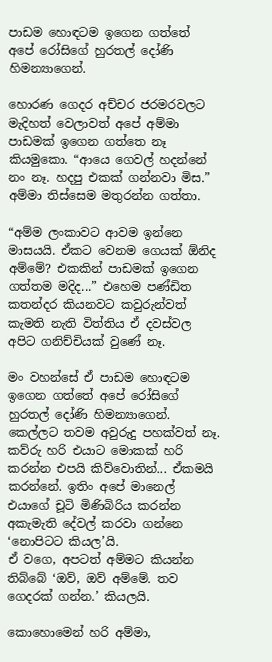පාඩම හොඳටම ඉගෙන ගත්තේ අපේ රෝසිගේ හුරතල් දෝණි හිමන්‍යාගෙන්.

හොරණ ගෙදර අච්චර ජරමරවලට මැදිහත් වෙලාවත් අපේ අම්මා පාඩමක් ඉගෙන ගත්තෙ නෑ කියමුකො. “ආයෙ ගෙවල් හදන්නේ නං නෑ. හදපු එකක් ගන්නවා මිස.” අම්මා තිස්සෙම මතුරන්න ගත්තා.

“අම්ම ලංකාවට ආවම ඉන්නෙ මාසයයි. ඒකට වෙනම ගෙයක් ඕනිද අම්මේ? එකකින් පාඩමක් ඉගෙන ගත්තම මදිද...” එහෙම පණ්ඩිත කතන්දර කියනවට කවුරුන්වත් කැමති නැති විත්තිය ඒ දවස්වල අපිට ගනිච්චියක් වුණේ නෑ.

මං වහන්සේ ඒ පාඩම හොඳටම ඉගෙන ගත්තේ අපේ රෝසිගේ හුරතල් දෝණි හිමන්‍යාගෙන්. කෙල්ලට තවම අවුරුදු පහක්වත් නෑ. කව්රු හරි එයාට මොකක් හරි කරන්න එපයි කිව්වොතින්... ඒකමයි කරන්නේ. ඉතිං අපේ මානෙල් එයාගේ චූටි මිණිබිරිය කරන්න අකැමැති දේවල් කරවා ගන්නෙ ‘නොපිටට කියල’යි.
ඒ වගෙ, අපටත් අම්මට කියන්න තිබ්බේ ‘ඔව්, ඔව් අම්මේ. තව ගෙදරක් ගන්න.’ කියලයි.

කොහොමෙන් හරි අම්මා,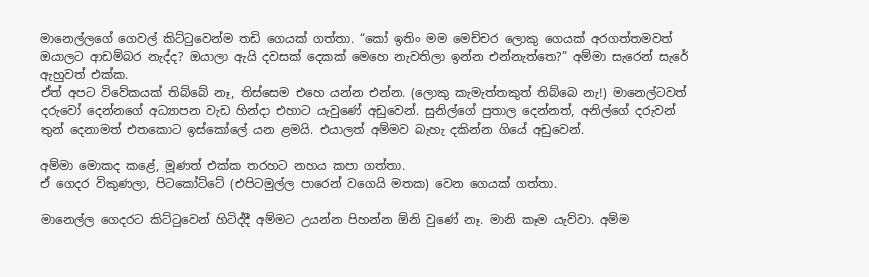මානෙල්ලගේ ගෙවල් කිට්ටුවෙන්ම තඩි ගෙයක් ගත්තා. “කෝ ඉතිං මම මෙච්චර ලොකු ගෙයක් අරගත්තමවත් ඔයාලට ආඩම්බර නැද්ද? ඔයාලා ඇයි දවසක් දෙකක් මෙහෙ නැවතිලා ඉන්න එන්නැත්තෙ?” අම්මා සැරෙන් සැරේ ඇහුවත් එක්ක.
ඒත් අපට විවේකයක් තිබ්බේ නෑ, තිස්සෙම එහෙ යන්න එන්න. (ලොකු කැමැත්තකුත් තිබ්බෙ නැ!) මානෙල්ටවත් දරුවෝ දෙන්නගේ අධ්‍යාපන වැඩ හින්දා එහාට යැවුණේ අඩුවෙන්. සුනිල්ගේ පුතාල දෙන්නත්, අනිල්ගේ දරුවන් තුන් දෙනාමත් එතකොට ඉස්කෝලේ යන ළමයි. එයාලත් අම්මව බැහැ දකින්න ගියේ අඩුවෙන්.

අම්මා මොකද කළේ, මූණත් එක්ක තරහට නහය කපා ගත්තා.
ඒ ගෙදර විකුණලා, පිටකෝට්ටේ (එපිටමුල්ල පාරෙන් වගෙයි මතක) වෙන ගෙයක් ගත්තා.

මානෙල්ල ගෙදරට කිට්ටුවෙන් හිටිද්දී අම්මට උයන්න පිහන්න ඕනි වුණේ නෑ. මානි කෑම යැව්වා. අම්ම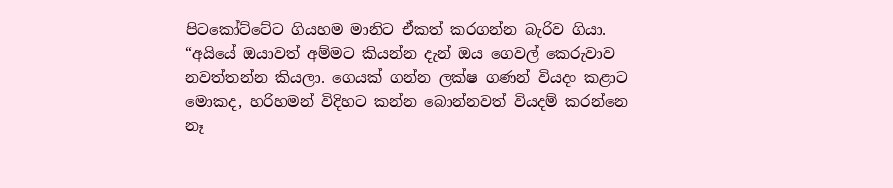පිටකෝට්ටේට ගියහම මානිට ඒකත් කරගන්න බැරිව ගියා.
“අයියේ ඔයාවත් අම්මට කියන්න දැන් ඔය ගෙවල් කෙරුවාව නවත්තන්න කියලා. ගෙයක් ගන්න ලක්ෂ ගණන් වියදං කළාට මොකද, හරිහමන් විදිහට කන්න බොන්නවත් වියදම් කරන්නෙ නෑ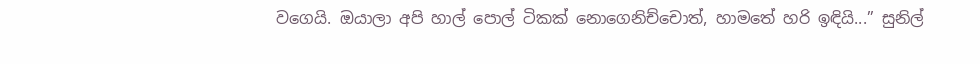වගෙයි. ඔයාලා අපි හාල් පොල් ටිකක් නොගෙනිච්චොත්, හාමතේ හරි ඉඳියි...” සුනිල්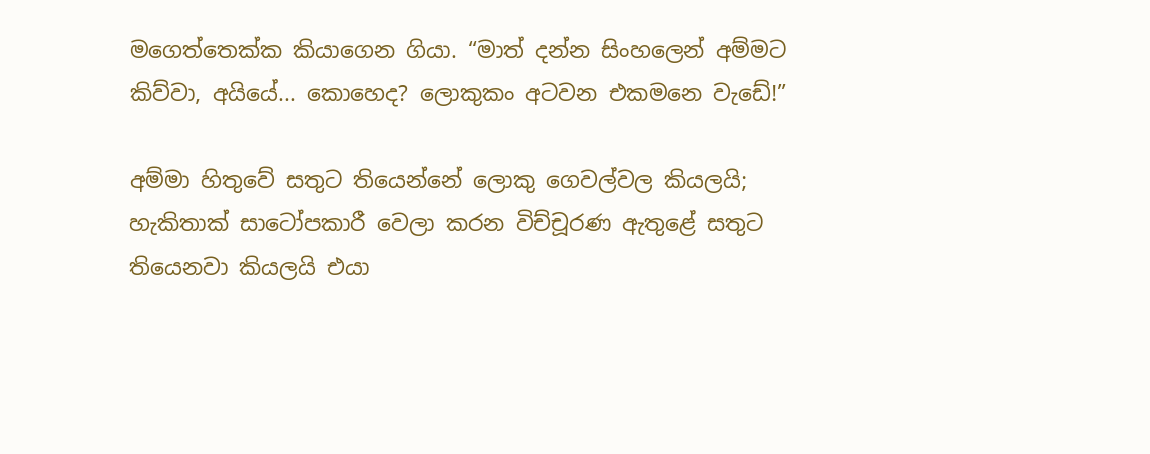මගෙත්තෙක්ක කියාගෙන ගියා. “මාත් දන්න සිංහලෙන් අම්මට කිව්වා, අයියේ... කොහෙද? ලොකුකං අටවන එකමනෙ වැඩේ!”

අම්මා හිතුවේ සතුට තියෙන්නේ ලොකු ගෙවල්වල කියලයි; හැකිතාක් සාටෝපකාරී වෙලා කරන විච්චූරණ ඇතුළේ සතුට තියෙනවා කියලයි එයා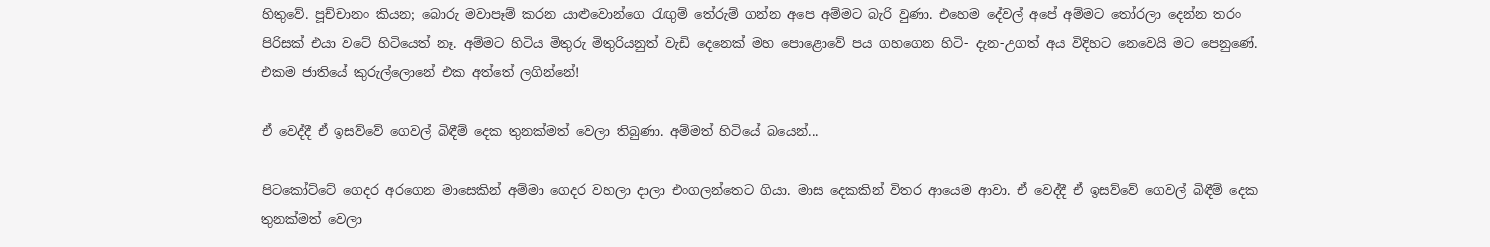හිතුවේ. පූච්චානං කියන; බොරු මවාපෑම් කරන යාළුවොන්ගෙ රැඟුම් තේරුම් ගන්න අපෙ අම්මට බැරි වුණා. එහෙම දේවල් අපේ අම්මට තෝරලා දෙන්න තරං පිරිසක් එයා වටේ හිටියෙත් නෑ. අම්මට හිටිය මිතුරු මිතුරියනුත් වැඩි දෙනෙක් මහ පොළොවේ පය ගහගෙන හිටි- දැන-උගත් අය විදිහට නෙවෙයි මට පෙනුණේ.
එකම ජාතියේ කුරුල්ලොනේ එක අත්තේ ලගින්නේ!

ඒ වෙද්දී ඒ ඉසව්වේ ගෙවල් බිඳීම් දෙක තුනක්මත් වෙලා තිබුණා. අම්මත් හිටියේ බයෙන්...

පිටකෝට්ටේ ගෙදර අරගෙන මාසෙකින් අම්මා ගෙදර වහලා දාලා එංගලන්තෙට ගියා. මාස දෙකකින් විතර ආයෙම ආවා. ඒ වෙද්දී ඒ ඉසව්වේ ගෙවල් බිඳීම් දෙක තුනක්මත් වෙලා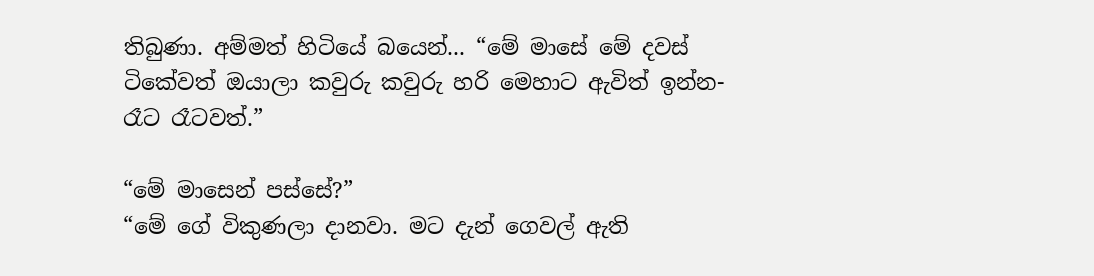තිබුණා. අම්මත් හිටියේ බයෙන්... “මේ මාසේ මේ දවස් ටිකේවත් ඔයාලා කවුරු කවුරු හරි මෙහාට ඇවිත් ඉන්න- රෑට රෑටවත්.”

“මේ මාසෙන් පස්සේ?”
“මේ ගේ විකුණලා දානවා. මට දැන් ගෙවල් ඇති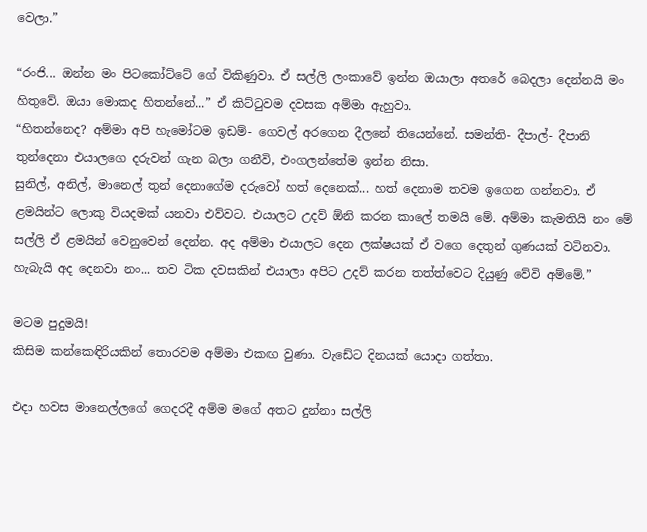වෙලා.”

“රංජි... ඔන්න මං පිටකෝට්ටේ ගේ විකිණුවා. ඒ සල්ලි ලංකාවේ ඉන්න ඔයාලා අතරේ බෙදලා දෙන්නයි මං හිතුවේ. ඔයා මොකද හිතන්නේ...” ඒ කිට්ටුවම දවසක අම්මා ඇහුවා.
“හිතන්නෙද? අම්මා අපි හැමෝටම ඉඩම්- ගෙවල් අරගෙන දීලනේ තියෙන්නේ. සමන්ති- දීපාල්- දීපානි තුන්දෙනා එයාලගෙ දරුවන් ගැන බලා ගනීවි, එංගලන්තේම ඉන්න නිසා.
සුනිල්, අනිල්, මානෙල් තුන් දෙනාගේම දරුවෝ හත් දෙනෙක්... හත් දෙනාම තවම ඉගෙන ගන්නවා. ඒ ළමයින්ට ලොකු වියදමක් යනවා එව්වට. එයාලට උදව් ඕනි කරන කාලේ තමයි මේ. අම්මා කැමතියි නං මේ සල්ලි ඒ ළමයින් වෙනුවෙන් දෙන්න. අද අම්මා එයාලට දෙන ලක්ෂයක් ඒ වගෙ දෙතුන් ගුණයක් වටිනවා. හැබැයි අද දෙනවා නං... තව ටික දවසකින් එයාලා අපිට උදව් කරන තත්ත්වෙට දියුණු වේවි අම්මේ.”

මටම පුදුමයි!
කිසිම කන්කෙඳිරියකින් තොරවම අම්මා එකඟ වුණා. වැඩේට දිනයක් යොදා ගත්තා.

එදා හවස මානෙල්ලගේ ගෙදරදී අම්ම මගේ අතට දුන්නා සල්ලි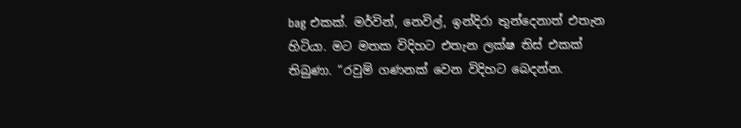bag එකක්. මර්වින්, නෙවිල්, ඉන්දිරා තුන්දෙනාත් එතැන හිටියා. මට මතක විදිහට එතැන ලක්ෂ තිස් එකක් තිබුණා. “රවුම් ගණනක් වෙන විදිහට බෙදන්න.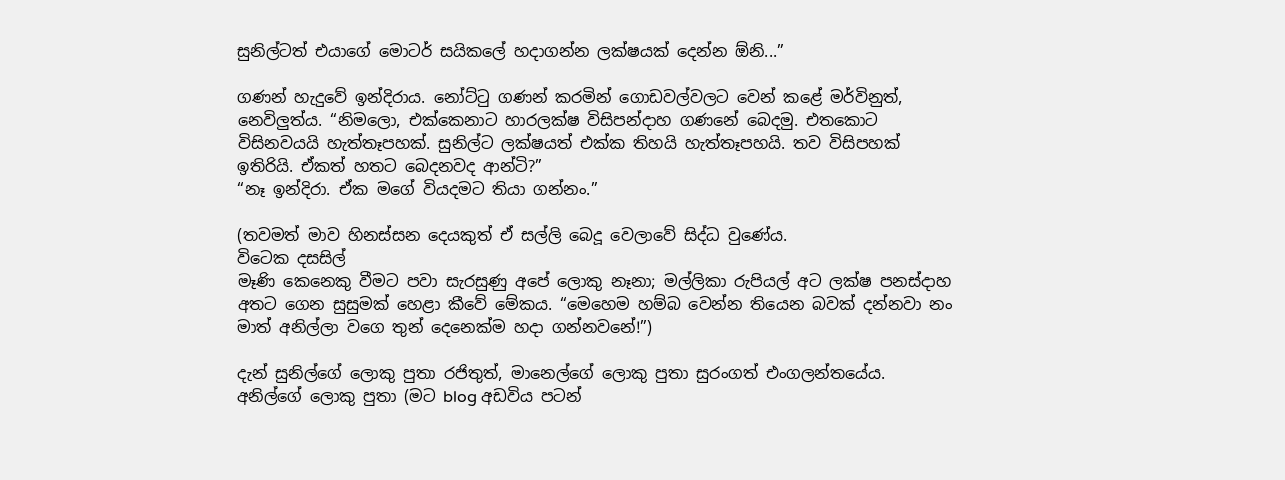සුනිල්ටත් එයාගේ මොටර් සයිකලේ හදාගන්න ලක්ෂයක් දෙන්න ඕනි...”

ගණන් හැදුවේ ඉන්දිරාය. නෝට්ටු ගණන් කරමින් ගොඩවල්වලට වෙන් කළේ මර්විනුත්, නෙවිලුත්ය. “නිමලො, එක්කෙනාට හාරලක්ෂ විසිපන්දාහ ගණනේ බෙදමු. එතකොට විසිනවයයි හැත්තෑපහක්. සුනිල්ට ලක්ෂයත් එක්ක තිහයි හැත්තෑපහයි. තව විසිපහක් ඉතිරියි. ඒකත් හතට බෙදනවද ආන්ටි?”
“නෑ ඉන්දිරා. ඒක මගේ වියදමට තියා ගන්නං.”

(තවමත් මාව හිනස්සන දෙයකුත් ඒ සල්ලි බෙදූ වෙලාවේ සිද්ධ වුණේය.
විටෙක දසසිල්
මෑණි කෙනෙකු වීමට පවා සැරසුණු අපේ ලොකු නෑනා; මල්ලිකා රුපියල් අට ලක්ෂ පනස්දාහ අතට ගෙන සුසුමක් හෙළා කීවේ මේකය. “මෙහෙම හම්බ වෙන්න තියෙන බවක් දන්නවා නං මාත් අනිල්ලා වගෙ තුන් දෙනෙක්ම හදා ගන්නවනේ!”)

දැන් සුනිල්ගේ ලොකු පුතා රජිතුත්, මානෙල්ගේ ලොකු පුතා සුරංගත් එංගලන්තයේය. අනිල්ගේ ලොකු පුතා (මට blog අඩවිය පටන්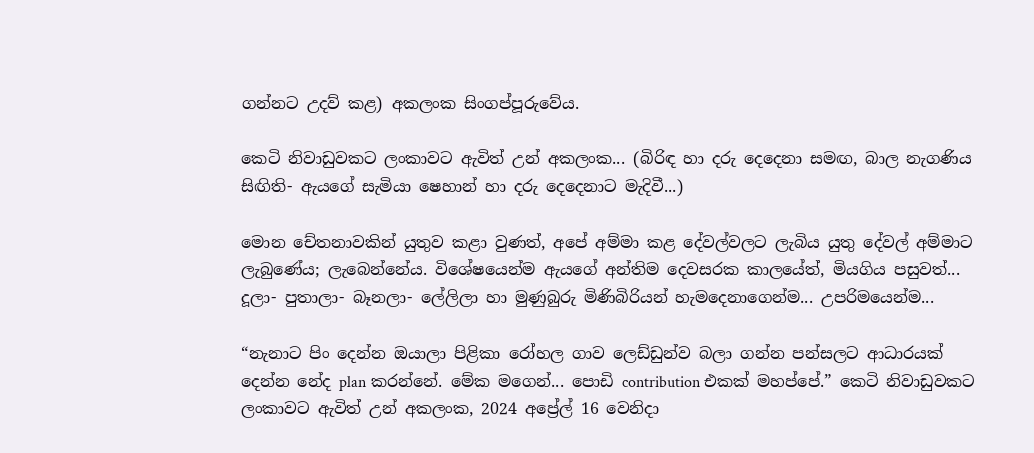ගන්නට උදව් කළ) අකලංක සිංගප්පූරුවේය.

කෙටි නිවාඩුවකට ලංකාවට ඇවිත් උන් අකලංක... (බිරිඳ හා දරු දෙදෙනා සමඟ, බාල නැගණිය සිඟිති- ඇයගේ සැමියා ෂෙහාන් හා දරු දෙදෙනාට මැදිවී...)

මොන චේතනාවකින් යුතුව කළා වුණත්, අපේ අම්මා කළ දේවල්වලට ලැබිය යුතු දේවල් අම්මාට ලැබුණේය; ලැබෙන්නේය. විශේෂයෙන්ම ඇයගේ අන්තිම දෙවසරක කාලයේත්, මියගිය පසුවත්... දූලා- පුතාලා- බෑනලා- ලේලිලා හා මුණුබුරු මිණිබිරියන් හැමදෙනාගෙන්ම... උපරිමයෙන්ම...

“නැනාට පිං දෙන්න ඔයාලා පිළිකා රෝහල ගාව ලෙඩ්ඩුන්ව බලා ගන්න පන්සලට ආධාරයක් දෙන්න නේද plan කරන්නේ. මේක මගෙන්... පොඩි contribution එකක් මහප්පේ.” කෙටි නිවාඩුවකට ලංකාවට ඇවිත් උන් අකලංක, 2024 අප්‍රේල් 16 වෙනිදා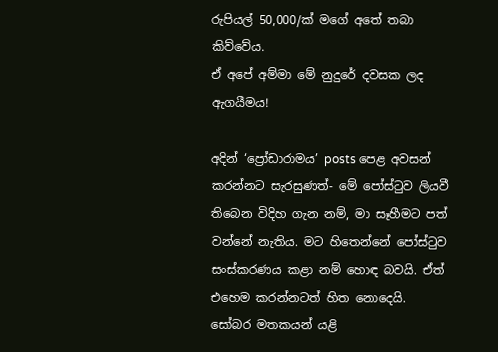රුපියල් 50,000/ක් මගේ අතේ තබා කිව්වේය.
ඒ අපේ අම්මා මේ නුදුරේ දවසක ලද ඇගයීමය!

අදින් ‘ප්‍රෝඩාරාමය’ posts පෙළ අවසන් කරන්නට සැරසුණත්- මේ පෝස්ටුව ලියවී තිබෙන විදිහ ගැන නම්, මා සෑහීමට පත් වන්නේ නැතිය. මට හිතෙන්නේ පෝස්ටුව සංස්කරණය කළා නම් හොඳ බවයි. ඒත් එහෙම කරන්නටත් හිත නොදෙයි.
සෝබර මතකයන් යළි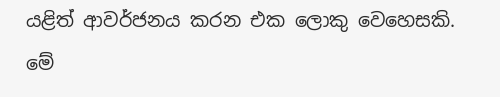යළිත් ආවර්ජනය කරන එක ලොකු වෙහෙසකි.
මේ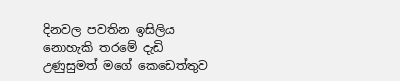දිනවල පවතින ඉසිලිය නොහැකි තරමේ දැඩි උණුසුමත් මගේ කෙඩෙත්තුව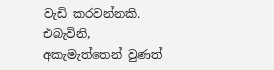වැඩි කරවන්නකි. එබැවිනි, අකැමැත්තෙන් වුණත්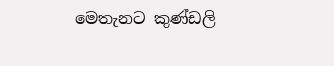මෙතැනට කුණ්ඩලි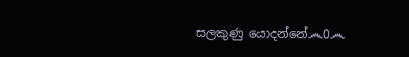සලකුණු යොදන්නේ෴0෴